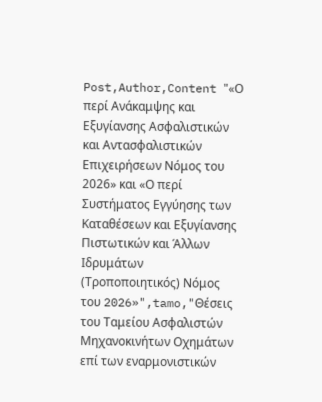Post,Author,Content "«Ο περί Ανάκαμψης και Εξυγίανσης Ασφαλιστικών και Αντασφαλιστικών Επιχειρήσεων Νόμος του 2026» και «Ο περί Συστήματος Εγγύησης των Καταθέσεων και Εξυγίανσης Πιστωτικών και Άλλων Ιδρυμάτων (Τροποποιητικός) Νόμος του 2026»",tamo,"Θέσεις του Ταμείου Ασφαλιστών Μηχανοκινήτων Οχημάτων επί των εναρμονιστικών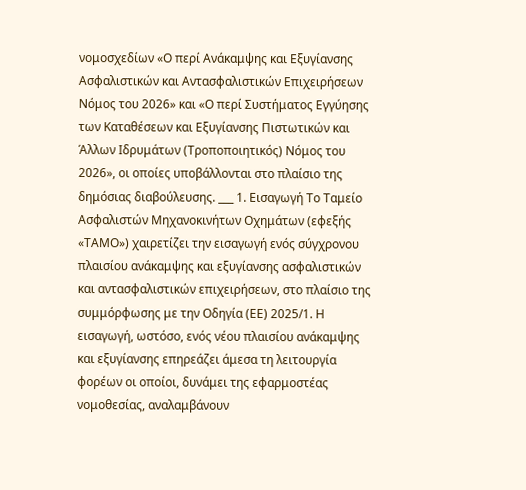νομοσχεδίων «Ο περί Ανάκαμψης και Εξυγίανσης Ασφαλιστικών και Αντασφαλιστικών Επιχειρήσεων Νόμος του 2026» και «Ο περί Συστήματος Εγγύησης των Καταθέσεων και Εξυγίανσης Πιστωτικών και Άλλων Ιδρυμάτων (Τροποποιητικός) Νόμος του 2026», οι οποίες υποβάλλονται στο πλαίσιο της δημόσιας διαβούλευσης. ___ 1. Εισαγωγή Το Ταμείο Ασφαλιστών Μηχανοκινήτων Οχημάτων (εφεξής «ΤΑΜΟ») χαιρετίζει την εισαγωγή ενός σύγχρονου πλαισίου ανάκαμψης και εξυγίανσης ασφαλιστικών και αντασφαλιστικών επιχειρήσεων, στο πλαίσιο της συμμόρφωσης με την Οδηγία (ΕΕ) 2025/1. Η εισαγωγή, ωστόσο, ενός νέου πλαισίου ανάκαμψης και εξυγίανσης επηρεάζει άμεσα τη λειτουργία φορέων οι οποίοι, δυνάμει της εφαρμοστέας νομοθεσίας, αναλαμβάνουν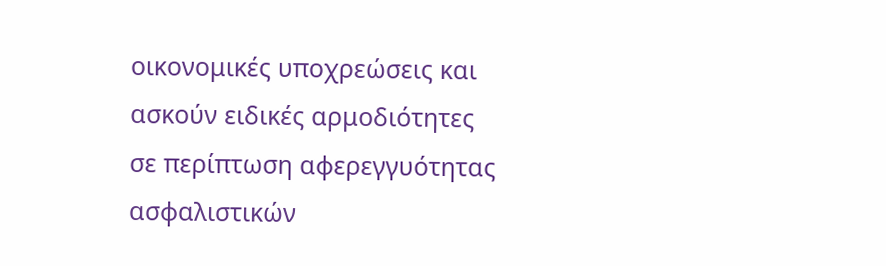οικονομικές υποχρεώσεις και ασκούν ειδικές αρμοδιότητες σε περίπτωση αφερεγγυότητας ασφαλιστικών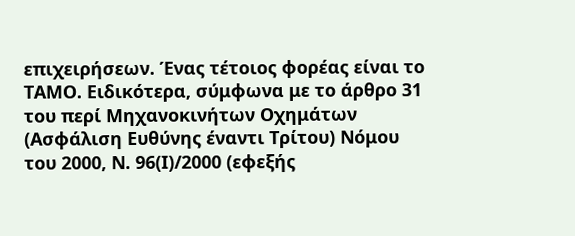επιχειρήσεων. Ένας τέτοιος φορέας είναι το ΤΑΜΟ. Ειδικότερα, σύμφωνα με το άρθρο 31 του περί Μηχανοκινήτων Οχημάτων (Ασφάλιση Ευθύνης έναντι Τρίτου) Νόμου του 2000, Ν. 96(Ι)/2000 (εφεξής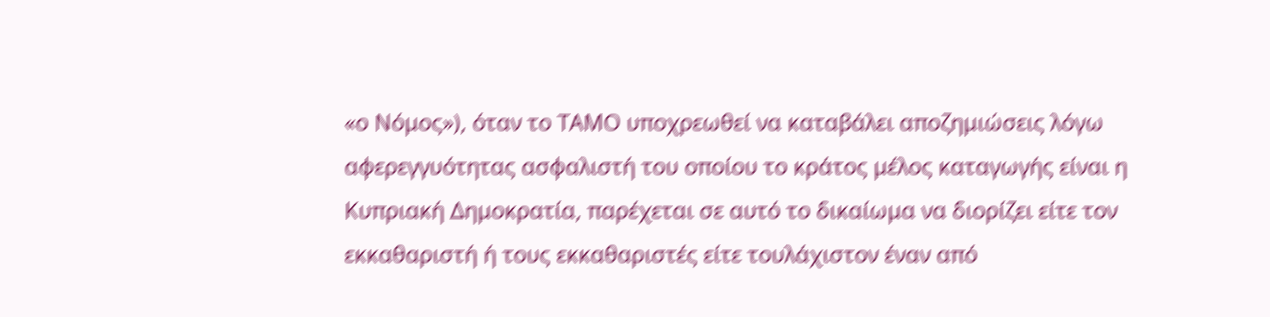«ο Νόμος»), όταν το ΤΑΜΟ υποχρεωθεί να καταβάλει αποζημιώσεις λόγω αφερεγγυότητας ασφαλιστή του οποίου το κράτος μέλος καταγωγής είναι η Κυπριακή Δημοκρατία, παρέχεται σε αυτό το δικαίωμα να διορίζει είτε τον εκκαθαριστή ή τους εκκαθαριστές είτε τουλάχιστον έναν από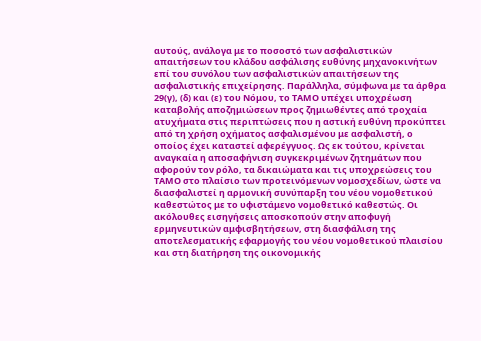αυτούς, ανάλογα με το ποσοστό των ασφαλιστικών απαιτήσεων του κλάδου ασφάλισης ευθύνης μηχανοκινήτων επί του συνόλου των ασφαλιστικών απαιτήσεων της ασφαλιστικής επιχείρησης. Παράλληλα, σύμφωνα με τα άρθρα 29(γ), (δ) και (ε) του Νόμου, το ΤΑΜΟ υπέχει υποχρέωση καταβολής αποζημιώσεων προς ζημιωθέντες από τροχαία ατυχήματα στις περιπτώσεις που η αστική ευθύνη προκύπτει από τη χρήση οχήματος ασφαλισμένου με ασφαλιστή, ο οποίος έχει καταστεί αφερέγγυος. Ως εκ τούτου, κρίνεται αναγκαία η αποσαφήνιση συγκεκριμένων ζητημάτων που αφορούν τον ρόλο, τα δικαιώματα και τις υποχρεώσεις του ΤΑΜΟ στο πλαίσιο των προτεινόμενων νομοσχεδίων, ώστε να διασφαλιστεί η αρμονική συνύπαρξη του νέου νομοθετικού καθεστώτος με το υφιστάμενο νομοθετικό καθεστώς. Οι ακόλουθες εισηγήσεις αποσκοπούν στην αποφυγή ερμηνευτικών αμφισβητήσεων, στη διασφάλιση της αποτελεσματικής εφαρμογής του νέου νομοθετικού πλαισίου και στη διατήρηση της οικονομικής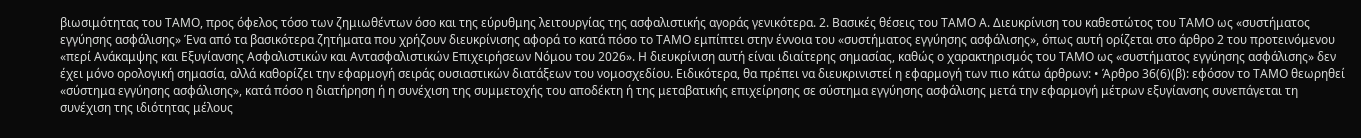βιωσιμότητας του ΤΑΜΟ, προς όφελος τόσο των ζημιωθέντων όσο και της εύρυθμης λειτουργίας της ασφαλιστικής αγοράς γενικότερα. 2. Βασικές θέσεις του ΤΑΜΟ Α. Διευκρίνιση του καθεστώτος του ΤΑΜΟ ως «συστήματος εγγύησης ασφάλισης» Ένα από τα βασικότερα ζητήματα που χρήζουν διευκρίνισης αφορά το κατά πόσο το ΤΑΜΟ εμπίπτει στην έννοια του «συστήματος εγγύησης ασφάλισης», όπως αυτή ορίζεται στο άρθρο 2 του προτεινόμενου «περί Ανάκαμψης και Εξυγίανσης Ασφαλιστικών και Αντασφαλιστικών Επιχειρήσεων Νόμου του 2026». Η διευκρίνιση αυτή είναι ιδιαίτερης σημασίας, καθώς ο χαρακτηρισμός του ΤΑΜΟ ως «συστήματος εγγύησης ασφάλισης» δεν έχει μόνο ορολογική σημασία, αλλά καθορίζει την εφαρμογή σειράς ουσιαστικών διατάξεων του νομοσχεδίου. Ειδικότερα, θα πρέπει να διευκρινιστεί η εφαρμογή των πιο κάτω άρθρων: • Άρθρο 36(6)(β): εφόσον το ΤΑΜΟ θεωρηθεί «σύστημα εγγύησης ασφάλισης», κατά πόσο η διατήρηση ή η συνέχιση της συμμετοχής του αποδέκτη ή της μεταβατικής επιχείρησης σε σύστημα εγγύησης ασφάλισης μετά την εφαρμογή μέτρων εξυγίανσης συνεπάγεται τη συνέχιση της ιδιότητας μέλους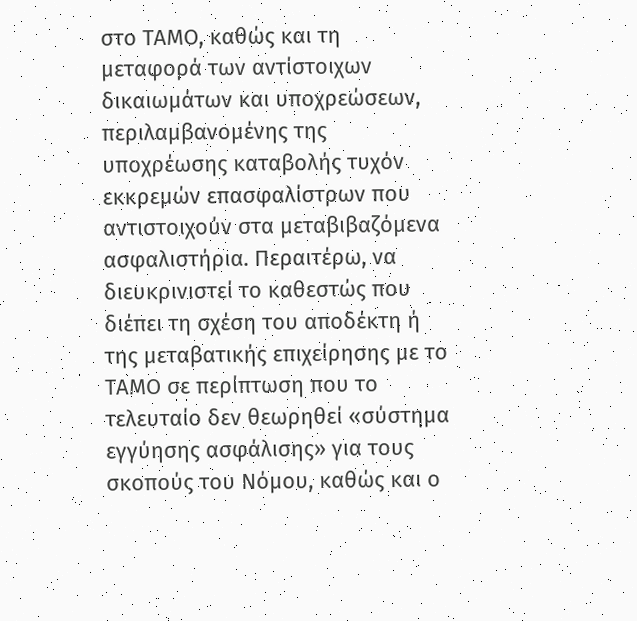στο ΤΑΜΟ, καθώς και τη μεταφορά των αντίστοιχων δικαιωμάτων και υποχρεώσεων, περιλαμβανομένης της υποχρέωσης καταβολής τυχόν εκκρεμών επασφαλίστρων που αντιστοιχούν στα μεταβιβαζόμενα ασφαλιστήρια. Περαιτέρω, να διευκρινιστεί το καθεστώς που διέπει τη σχέση του αποδέκτη ή της μεταβατικής επιχείρησης με το ΤΑΜΟ σε περίπτωση που το τελευταίο δεν θεωρηθεί «σύστημα εγγύησης ασφάλισης» για τους σκοπούς του Νόμου, καθώς και ο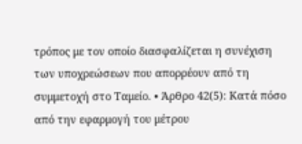τρόπος με τον οποίο διασφαλίζεται η συνέχιση των υποχρεώσεων που απορρέουν από τη συμμετοχή στο Ταμείο. • Άρθρο 42(5): Κατά πόσο από την εφαρμογή του μέτρου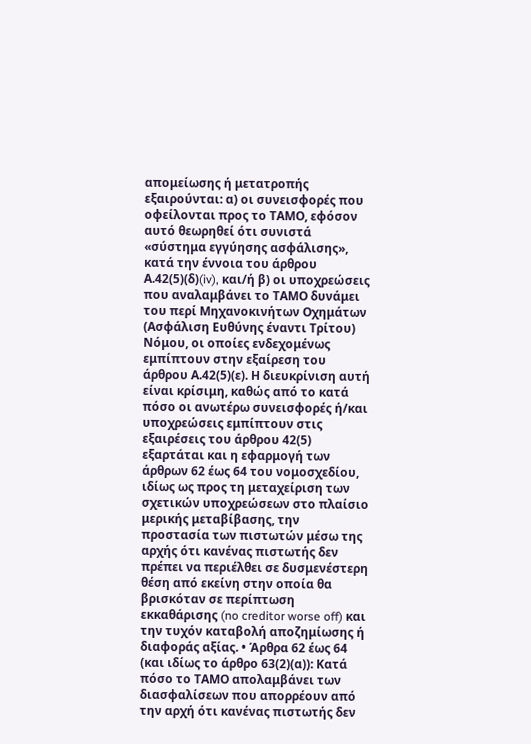απομείωσης ή μετατροπής εξαιρούνται: α) οι συνεισφορές που οφείλονται προς το ΤΑΜΟ, εφόσον αυτό θεωρηθεί ότι συνιστά «σύστημα εγγύησης ασφάλισης», κατά την έννοια του άρθρου Α.42(5)(δ)(iv), και/ή β) οι υποχρεώσεις που αναλαμβάνει το ΤΑΜΟ δυνάμει του περί Μηχανοκινήτων Οχημάτων (Ασφάλιση Ευθύνης έναντι Τρίτου) Νόμου, οι οποίες ενδεχομένως εμπίπτουν στην εξαίρεση του άρθρου Α.42(5)(ε). Η διευκρίνιση αυτή είναι κρίσιμη, καθώς από το κατά πόσο οι ανωτέρω συνεισφορές ή/και υποχρεώσεις εμπίπτουν στις εξαιρέσεις του άρθρου 42(5) εξαρτάται και η εφαρμογή των άρθρων 62 έως 64 του νομοσχεδίου, ιδίως ως προς τη μεταχείριση των σχετικών υποχρεώσεων στο πλαίσιο μερικής μεταβίβασης, την προστασία των πιστωτών μέσω της αρχής ότι κανένας πιστωτής δεν πρέπει να περιέλθει σε δυσμενέστερη θέση από εκείνη στην οποία θα βρισκόταν σε περίπτωση εκκαθάρισης (no creditor worse off) και την τυχόν καταβολή αποζημίωσης ή διαφοράς αξίας. • Άρθρα 62 έως 64 (και ιδίως το άρθρο 63(2)(α)): Κατά πόσο το ΤΑΜΟ απολαμβάνει των διασφαλίσεων που απορρέουν από την αρχή ότι κανένας πιστωτής δεν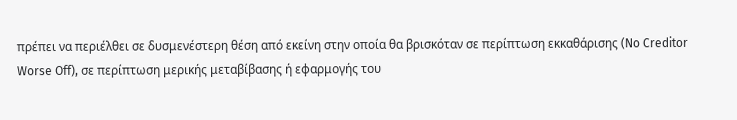πρέπει να περιέλθει σε δυσμενέστερη θέση από εκείνη στην οποία θα βρισκόταν σε περίπτωση εκκαθάρισης (No Creditor Worse Off), σε περίπτωση μερικής μεταβίβασης ή εφαρμογής του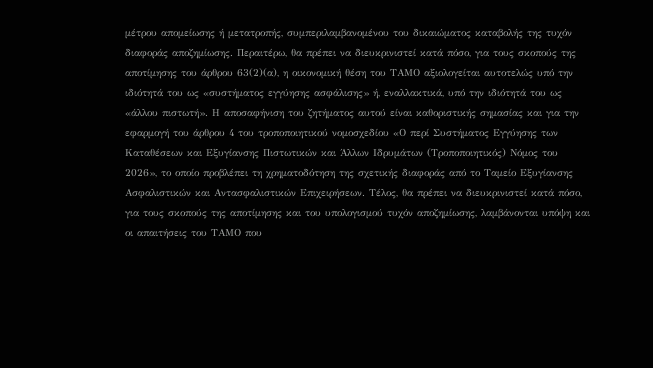μέτρου απομείωσης ή μετατροπής, συμπεριλαμβανομένου του δικαιώματος καταβολής της τυχόν διαφοράς αποζημίωσης. Περαιτέρω, θα πρέπει να διευκρινιστεί κατά πόσο, για τους σκοπούς της αποτίμησης του άρθρου 63(2)(α), η οικονομική θέση του ΤΑΜΟ αξιολογείται αυτοτελώς υπό την ιδιότητά του ως «συστήματος εγγύησης ασφάλισης» ή, εναλλακτικά, υπό την ιδιότητά του ως «άλλου πιστωτή». Η αποσαφήνιση του ζητήματος αυτού είναι καθοριστικής σημασίας και για την εφαρμογή του άρθρου 4 του τροποποιητικού νομοσχεδίου «Ο περί Συστήματος Εγγύησης των Καταθέσεων και Εξυγίανσης Πιστωτικών και Άλλων Ιδρυμάτων (Τροποποιητικός) Νόμος του 2026», το οποίο προβλέπει τη χρηματοδότηση της σχετικής διαφοράς από το Ταμείο Εξυγίανσης Ασφαλιστικών και Αντασφαλιστικών Επιχειρήσεων. Τέλος, θα πρέπει να διευκρινιστεί κατά πόσο, για τους σκοπούς της αποτίμησης και του υπολογισμού τυχόν αποζημίωσης, λαμβάνονται υπόψη και οι απαιτήσεις του ΤΑΜΟ που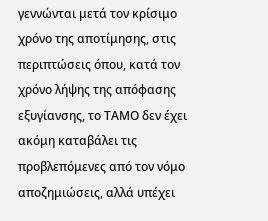γεννώνται μετά τον κρίσιμο χρόνο της αποτίμησης, στις περιπτώσεις όπου, κατά τον χρόνο λήψης της απόφασης εξυγίανσης, το ΤΑΜΟ δεν έχει ακόμη καταβάλει τις προβλεπόμενες από τον νόμο αποζημιώσεις, αλλά υπέχει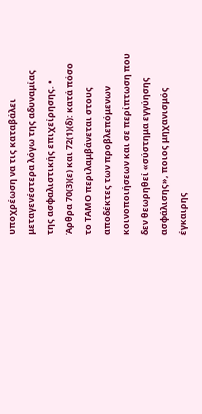υποχρέωση να τις καταβάλει μεταγενέστερα λόγω της αδυναμίας της ασφαλιστικής επιχείρησης. • Άρθρα 70(3)(ε) και 72(1)(δ): κατά πόσο το ΤΑΜΟ περιλαμβάνεται στους αποδέκτες των προβλεπόμενων κοινοποιήσεων και σε περίπτωση που δεν θεωρηθεί «σύστημα εγγύησης ασφάλισης», ποιος μηχανισμός έγκαιρης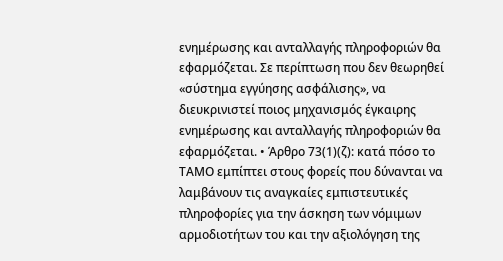ενημέρωσης και ανταλλαγής πληροφοριών θα εφαρμόζεται. Σε περίπτωση που δεν θεωρηθεί «σύστημα εγγύησης ασφάλισης», να διευκρινιστεί ποιος μηχανισμός έγκαιρης ενημέρωσης και ανταλλαγής πληροφοριών θα εφαρμόζεται. • Άρθρο 73(1)(ζ): κατά πόσο το ΤΑΜΟ εμπίπτει στους φορείς που δύνανται να λαμβάνουν τις αναγκαίες εμπιστευτικές πληροφορίες για την άσκηση των νόμιμων αρμοδιοτήτων του και την αξιολόγηση της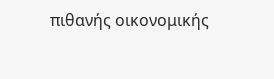πιθανής οικονομικής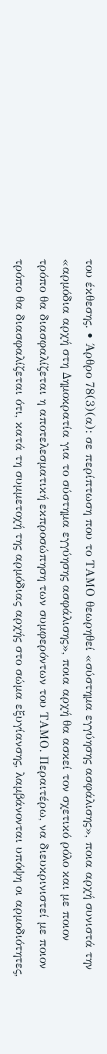του έκθεσης. • Άρθρο 78(3)(α): σε περίπτωση που το ΤΑΜΟ θεωρηθεί «σύστημα εγγύησης ασφάλισης», ποια αρχή συνιστά την «αρμόδια αρχή στη Δημοκρατία για το σύστημα εγγύησης ασφάλισης», ποια αρχή θα ασκεί τον σχετικό ρόλο και με ποιον τρόπο θα διασφαλίζεται η αποτελεσματική εκπροσώπηση των συμφερόντων του ΤΑΜΟ. Περαιτέρω, να διευκρινιστεί με ποιον τρόπο θα διασφαλίζεται ότι, κατά τη συμμετοχή της αρμόδιας αρχής στο σώμα εξυγίανσης, λαμβάνονται υπόψη οι αρμοδιότητες,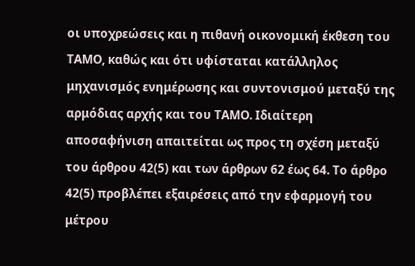οι υποχρεώσεις και η πιθανή οικονομική έκθεση του ΤΑΜΟ, καθώς και ότι υφίσταται κατάλληλος μηχανισμός ενημέρωσης και συντονισμού μεταξύ της αρμόδιας αρχής και του ΤΑΜΟ. Ιδιαίτερη αποσαφήνιση απαιτείται ως προς τη σχέση μεταξύ του άρθρου 42(5) και των άρθρων 62 έως 64. Το άρθρο 42(5) προβλέπει εξαιρέσεις από την εφαρμογή του μέτρου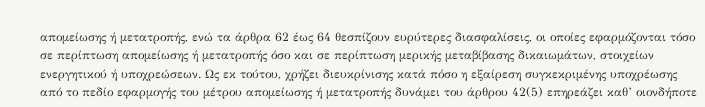απομείωσης ή μετατροπής, ενώ τα άρθρα 62 έως 64 θεσπίζουν ευρύτερες διασφαλίσεις, οι οποίες εφαρμόζονται τόσο σε περίπτωση απομείωσης ή μετατροπής όσο και σε περίπτωση μερικής μεταβίβασης δικαιωμάτων, στοιχείων ενεργητικού ή υποχρεώσεων. Ως εκ τούτου, χρήζει διευκρίνισης κατά πόσο η εξαίρεση συγκεκριμένης υποχρέωσης από το πεδίο εφαρμογής του μέτρου απομείωσης ή μετατροπής δυνάμει του άρθρου 42(5) επηρεάζει καθ’ οιονδήποτε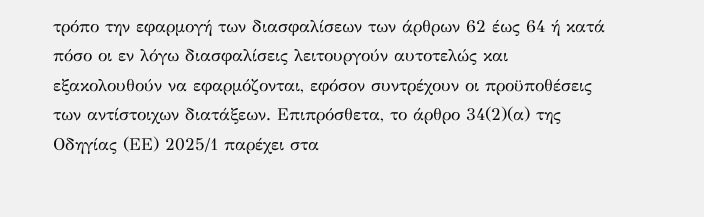τρόπο την εφαρμογή των διασφαλίσεων των άρθρων 62 έως 64 ή κατά πόσο οι εν λόγω διασφαλίσεις λειτουργούν αυτοτελώς και εξακολουθούν να εφαρμόζονται, εφόσον συντρέχουν οι προϋποθέσεις των αντίστοιχων διατάξεων. Επιπρόσθετα, το άρθρο 34(2)(α) της Οδηγίας (ΕΕ) 2025/1 παρέχει στα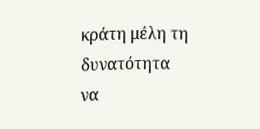κράτη μέλη τη δυνατότητα να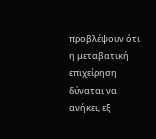προβλέψουν ότι η μεταβατική επιχείρηση δύναται να ανήκει, εξ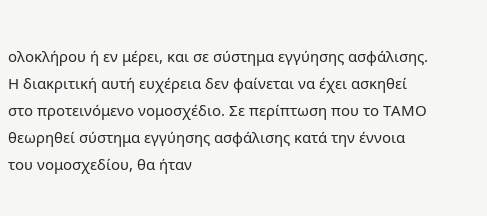ολοκλήρου ή εν μέρει, και σε σύστημα εγγύησης ασφάλισης. Η διακριτική αυτή ευχέρεια δεν φαίνεται να έχει ασκηθεί στο προτεινόμενο νομοσχέδιο. Σε περίπτωση που το ΤΑΜΟ θεωρηθεί σύστημα εγγύησης ασφάλισης κατά την έννοια του νομοσχεδίου, θα ήταν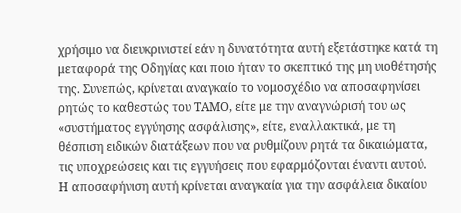χρήσιμο να διευκρινιστεί εάν η δυνατότητα αυτή εξετάστηκε κατά τη μεταφορά της Οδηγίας και ποιο ήταν το σκεπτικό της μη υιοθέτησής της. Συνεπώς, κρίνεται αναγκαίο το νομοσχέδιο να αποσαφηνίσει ρητώς το καθεστώς του ΤΑΜΟ, είτε με την αναγνώρισή του ως «συστήματος εγγύησης ασφάλισης», είτε, εναλλακτικά, με τη θέσπιση ειδικών διατάξεων που να ρυθμίζουν ρητά τα δικαιώματα, τις υποχρεώσεις και τις εγγυήσεις που εφαρμόζονται έναντι αυτού. Η αποσαφήνιση αυτή κρίνεται αναγκαία για την ασφάλεια δικαίου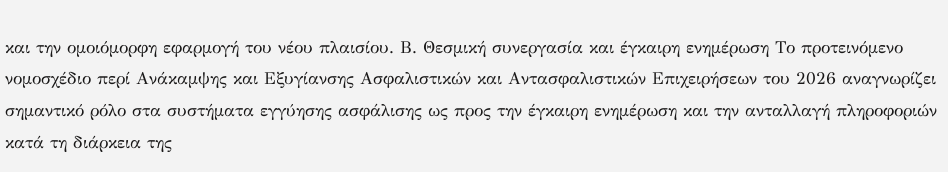και την ομοιόμορφη εφαρμογή του νέου πλαισίου. Β. Θεσμική συνεργασία και έγκαιρη ενημέρωση Το προτεινόμενο νομοσχέδιο περί Ανάκαμψης και Εξυγίανσης Ασφαλιστικών και Αντασφαλιστικών Επιχειρήσεων του 2026 αναγνωρίζει σημαντικό ρόλο στα συστήματα εγγύησης ασφάλισης ως προς την έγκαιρη ενημέρωση και την ανταλλαγή πληροφοριών κατά τη διάρκεια της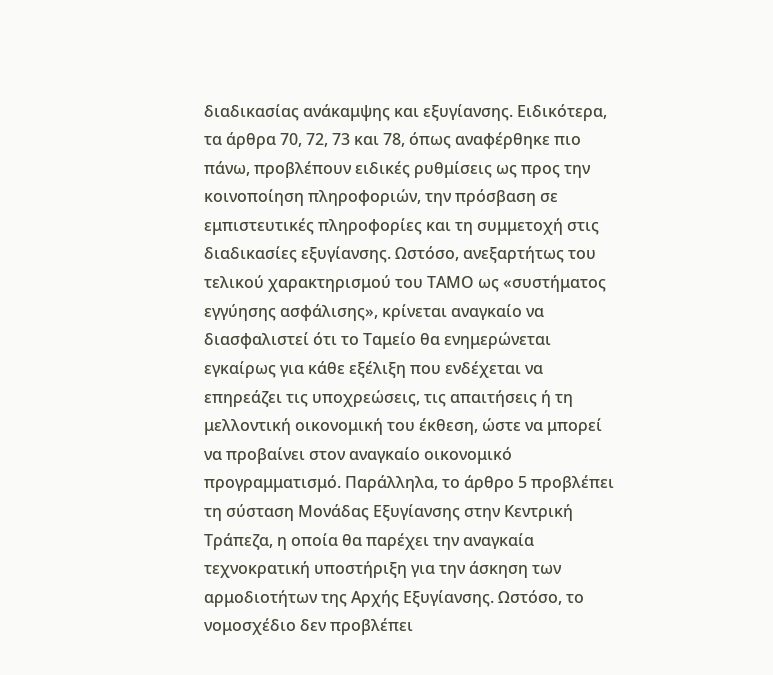διαδικασίας ανάκαμψης και εξυγίανσης. Ειδικότερα, τα άρθρα 70, 72, 73 και 78, όπως αναφέρθηκε πιο πάνω, προβλέπουν ειδικές ρυθμίσεις ως προς την κοινοποίηση πληροφοριών, την πρόσβαση σε εμπιστευτικές πληροφορίες και τη συμμετοχή στις διαδικασίες εξυγίανσης. Ωστόσο, ανεξαρτήτως του τελικού χαρακτηρισμού του ΤΑΜΟ ως «συστήματος εγγύησης ασφάλισης», κρίνεται αναγκαίο να διασφαλιστεί ότι το Ταμείο θα ενημερώνεται εγκαίρως για κάθε εξέλιξη που ενδέχεται να επηρεάζει τις υποχρεώσεις, τις απαιτήσεις ή τη μελλοντική οικονομική του έκθεση, ώστε να μπορεί να προβαίνει στον αναγκαίο οικονομικό προγραμματισμό. Παράλληλα, το άρθρο 5 προβλέπει τη σύσταση Μονάδας Εξυγίανσης στην Κεντρική Τράπεζα, η οποία θα παρέχει την αναγκαία τεχνοκρατική υποστήριξη για την άσκηση των αρμοδιοτήτων της Αρχής Εξυγίανσης. Ωστόσο, το νομοσχέδιο δεν προβλέπει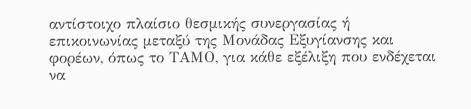αντίστοιχο πλαίσιο θεσμικής συνεργασίας ή επικοινωνίας μεταξύ της Μονάδας Εξυγίανσης και φορέων, όπως το ΤΑΜΟ, για κάθε εξέλιξη που ενδέχεται να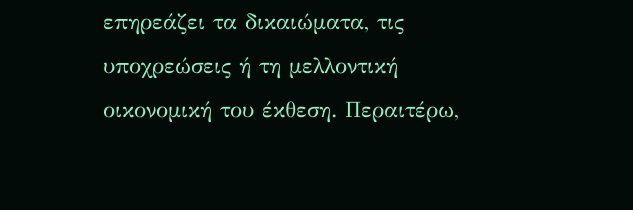επηρεάζει τα δικαιώματα, τις υποχρεώσεις ή τη μελλοντική οικονομική του έκθεση. Περαιτέρω,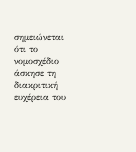σημειώνεται ότι το νομοσχέδιο άσκησε τη διακριτική ευχέρεια του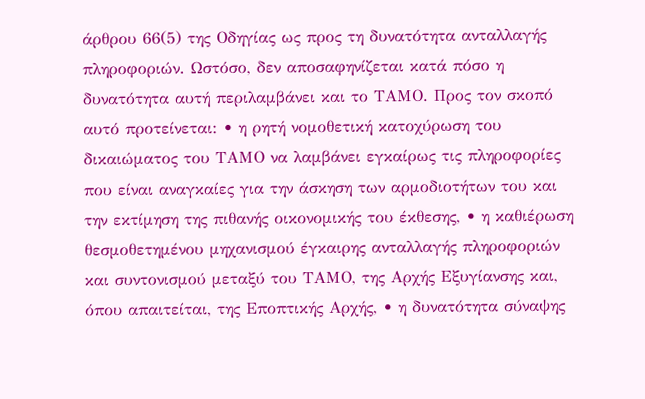άρθρου 66(5) της Οδηγίας ως προς τη δυνατότητα ανταλλαγής πληροφοριών. Ωστόσο, δεν αποσαφηνίζεται κατά πόσο η δυνατότητα αυτή περιλαμβάνει και το ΤΑΜΟ. Προς τον σκοπό αυτό προτείνεται: • η ρητή νομοθετική κατοχύρωση του δικαιώματος του ΤΑΜΟ να λαμβάνει εγκαίρως τις πληροφορίες που είναι αναγκαίες για την άσκηση των αρμοδιοτήτων του και την εκτίμηση της πιθανής οικονομικής του έκθεσης, • η καθιέρωση θεσμοθετημένου μηχανισμού έγκαιρης ανταλλαγής πληροφοριών και συντονισμού μεταξύ του ΤΑΜΟ, της Αρχής Εξυγίανσης και, όπου απαιτείται, της Εποπτικής Αρχής, • η δυνατότητα σύναψης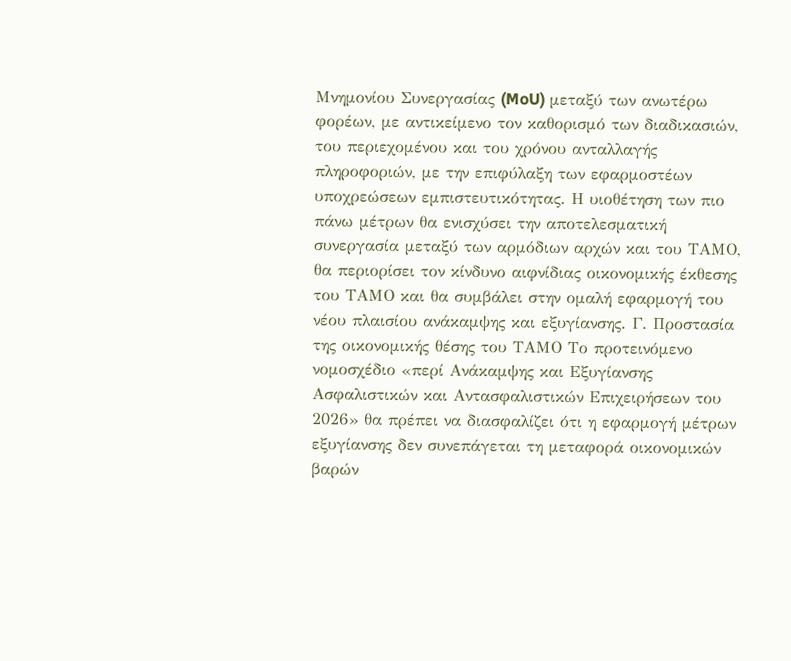Μνημονίου Συνεργασίας (MoU) μεταξύ των ανωτέρω φορέων, με αντικείμενο τον καθορισμό των διαδικασιών, του περιεχομένου και του χρόνου ανταλλαγής πληροφοριών, με την επιφύλαξη των εφαρμοστέων υποχρεώσεων εμπιστευτικότητας. Η υιοθέτηση των πιο πάνω μέτρων θα ενισχύσει την αποτελεσματική συνεργασία μεταξύ των αρμόδιων αρχών και του ΤΑΜΟ, θα περιορίσει τον κίνδυνο αιφνίδιας οικονομικής έκθεσης του ΤΑΜΟ και θα συμβάλει στην ομαλή εφαρμογή του νέου πλαισίου ανάκαμψης και εξυγίανσης. Γ. Προστασία της οικονομικής θέσης του ΤΑΜΟ Το προτεινόμενο νομοσχέδιο «περί Ανάκαμψης και Εξυγίανσης Ασφαλιστικών και Αντασφαλιστικών Επιχειρήσεων του 2026» θα πρέπει να διασφαλίζει ότι η εφαρμογή μέτρων εξυγίανσης δεν συνεπάγεται τη μεταφορά οικονομικών βαρών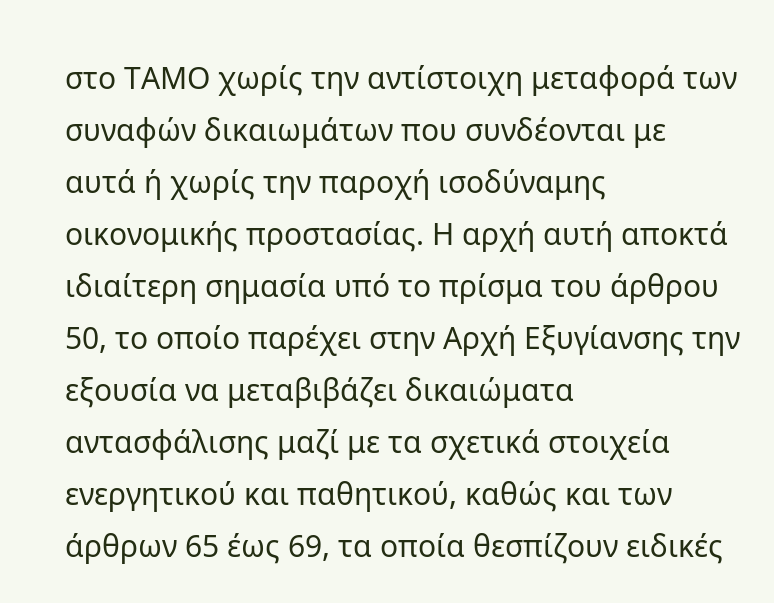στο ΤΑΜΟ χωρίς την αντίστοιχη μεταφορά των συναφών δικαιωμάτων που συνδέονται με αυτά ή χωρίς την παροχή ισοδύναμης οικονομικής προστασίας. Η αρχή αυτή αποκτά ιδιαίτερη σημασία υπό το πρίσμα του άρθρου 50, το οποίο παρέχει στην Αρχή Εξυγίανσης την εξουσία να μεταβιβάζει δικαιώματα αντασφάλισης μαζί με τα σχετικά στοιχεία ενεργητικού και παθητικού, καθώς και των άρθρων 65 έως 69, τα οποία θεσπίζουν ειδικές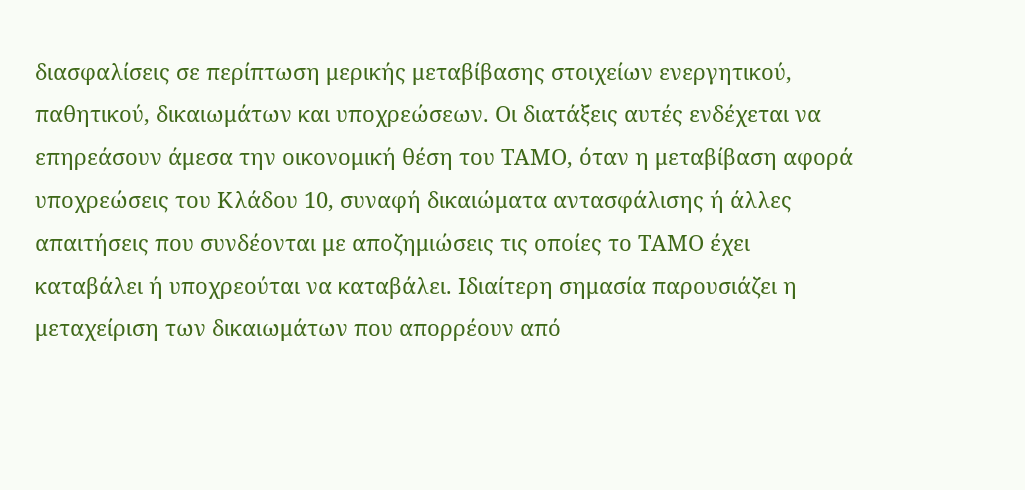διασφαλίσεις σε περίπτωση μερικής μεταβίβασης στοιχείων ενεργητικού, παθητικού, δικαιωμάτων και υποχρεώσεων. Οι διατάξεις αυτές ενδέχεται να επηρεάσουν άμεσα την οικονομική θέση του ΤΑΜΟ, όταν η μεταβίβαση αφορά υποχρεώσεις του Κλάδου 10, συναφή δικαιώματα αντασφάλισης ή άλλες απαιτήσεις που συνδέονται με αποζημιώσεις τις οποίες το ΤΑΜΟ έχει καταβάλει ή υποχρεούται να καταβάλει. Ιδιαίτερη σημασία παρουσιάζει η μεταχείριση των δικαιωμάτων που απορρέουν από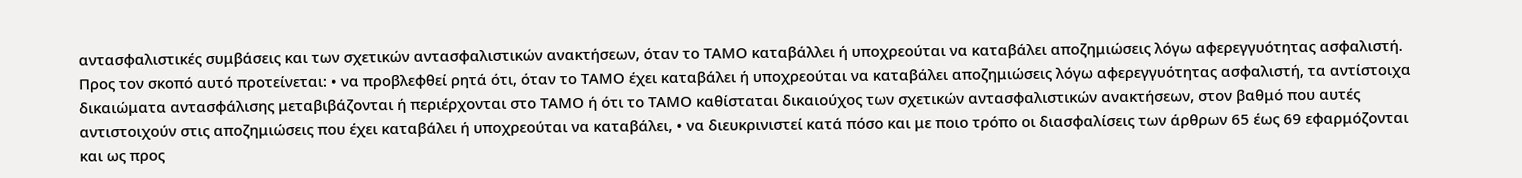αντασφαλιστικές συμβάσεις και των σχετικών αντασφαλιστικών ανακτήσεων, όταν το ΤΑΜΟ καταβάλλει ή υποχρεούται να καταβάλει αποζημιώσεις λόγω αφερεγγυότητας ασφαλιστή. Προς τον σκοπό αυτό προτείνεται: • να προβλεφθεί ρητά ότι, όταν το ΤΑΜΟ έχει καταβάλει ή υποχρεούται να καταβάλει αποζημιώσεις λόγω αφερεγγυότητας ασφαλιστή, τα αντίστοιχα δικαιώματα αντασφάλισης μεταβιβάζονται ή περιέρχονται στο ΤΑΜΟ ή ότι το ΤΑΜΟ καθίσταται δικαιούχος των σχετικών αντασφαλιστικών ανακτήσεων, στον βαθμό που αυτές αντιστοιχούν στις αποζημιώσεις που έχει καταβάλει ή υποχρεούται να καταβάλει, • να διευκρινιστεί κατά πόσο και με ποιο τρόπο οι διασφαλίσεις των άρθρων 65 έως 69 εφαρμόζονται και ως προς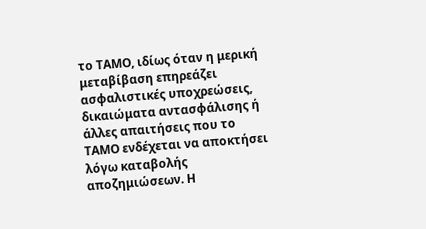το ΤΑΜΟ, ιδίως όταν η μερική μεταβίβαση επηρεάζει ασφαλιστικές υποχρεώσεις, δικαιώματα αντασφάλισης ή άλλες απαιτήσεις που το ΤΑΜΟ ενδέχεται να αποκτήσει λόγω καταβολής αποζημιώσεων. Η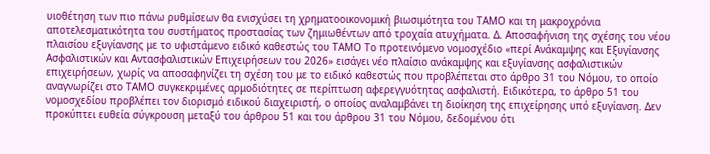υιοθέτηση των πιο πάνω ρυθμίσεων θα ενισχύσει τη χρηματοοικονομική βιωσιμότητα του ΤΑΜΟ και τη μακροχρόνια αποτελεσματικότητα του συστήματος προστασίας των ζημιωθέντων από τροχαία ατυχήματα. Δ. Αποσαφήνιση της σχέσης του νέου πλαισίου εξυγίανσης με το υφιστάμενο ειδικό καθεστώς του ΤΑΜΟ Το προτεινόμενο νομοσχέδιο «περί Ανάκαμψης και Εξυγίανσης Ασφαλιστικών και Αντασφαλιστικών Επιχειρήσεων του 2026» εισάγει νέο πλαίσιο ανάκαμψης και εξυγίανσης ασφαλιστικών επιχειρήσεων, χωρίς να αποσαφηνίζει τη σχέση του με το ειδικό καθεστώς που προβλέπεται στο άρθρο 31 του Νόμου, το οποίο αναγνωρίζει στο ΤΑΜΟ συγκεκριμένες αρμοδιότητες σε περίπτωση αφερεγγυότητας ασφαλιστή. Ειδικότερα, το άρθρο 51 του νομοσχεδίου προβλέπει τον διορισμό ειδικού διαχειριστή, ο οποίος αναλαμβάνει τη διοίκηση της επιχείρησης υπό εξυγίανση. Δεν προκύπτει ευθεία σύγκρουση μεταξύ του άρθρου 51 και του άρθρου 31 του Νόμου, δεδομένου ότι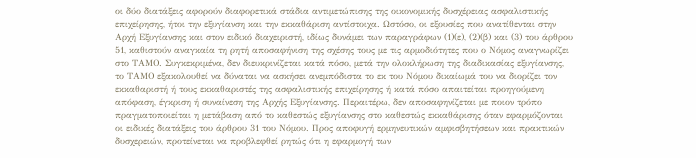οι δύο διατάξεις αφορούν διαφορετικά στάδια αντιμετώπισης της οικονομικής δυσχέρειας ασφαλιστικής επιχείρησης, ήτοι την εξυγίανση και την εκκαθάριση αντίστοιχα. Ωστόσο, οι εξουσίες που ανατίθενται στην Αρχή Εξυγίανσης και στον ειδικό διαχειριστή, ιδίως δυνάμει των παραγράφων (1)(ε), (2)(β) και (3) του άρθρου 51, καθιστούν αναγκαία τη ρητή αποσαφήνιση της σχέσης τους με τις αρμοδιότητες που ο Νόμος αναγνωρίζει στο ΤΑΜΟ. Συγκεκριμένα, δεν διευκρινίζεται κατά πόσο, μετά την ολοκλήρωση της διαδικασίας εξυγίανσης, το ΤΑΜΟ εξακολουθεί να δύναται να ασκήσει ανεμπόδιστα το εκ του Νόμου δικαίωμά του να διορίζει τον εκκαθαριστή ή τους εκκαθαριστές της ασφαλιστικής επιχείρησης ή κατά πόσο απαιτείται προηγούμενη απόφαση, έγκριση ή συναίνεση της Αρχής Εξυγίανσης. Περαιτέρω, δεν αποσαφηνίζεται με ποιον τρόπο πραγματοποιείται η μετάβαση από το καθεστώς εξυγίανσης στο καθεστώς εκκαθάρισης όταν εφαρμόζονται οι ειδικές διατάξεις του άρθρου 31 του Νόμου. Προς αποφυγή ερμηνευτικών αμφισβητήσεων και πρακτικών δυσχερειών, προτείνεται να προβλεφθεί ρητώς ότι η εφαρμογή των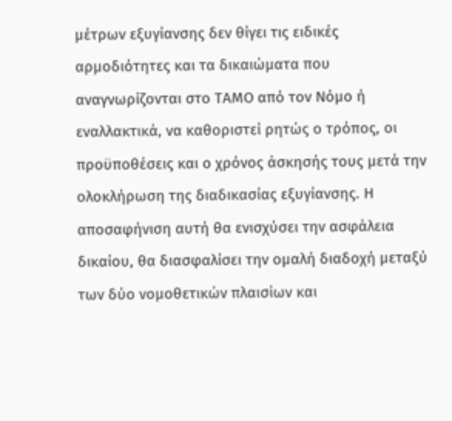μέτρων εξυγίανσης δεν θίγει τις ειδικές αρμοδιότητες και τα δικαιώματα που αναγνωρίζονται στο ΤΑΜΟ από τον Νόμο ή εναλλακτικά, να καθοριστεί ρητώς ο τρόπος, οι προϋποθέσεις και ο χρόνος άσκησής τους μετά την ολοκλήρωση της διαδικασίας εξυγίανσης. Η αποσαφήνιση αυτή θα ενισχύσει την ασφάλεια δικαίου, θα διασφαλίσει την ομαλή διαδοχή μεταξύ των δύο νομοθετικών πλαισίων και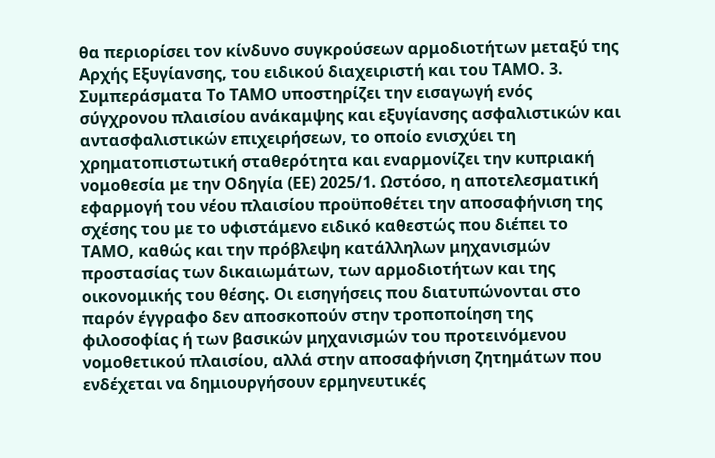θα περιορίσει τον κίνδυνο συγκρούσεων αρμοδιοτήτων μεταξύ της Αρχής Εξυγίανσης, του ειδικού διαχειριστή και του ΤΑΜΟ. 3. Συμπεράσματα Το ΤΑΜΟ υποστηρίζει την εισαγωγή ενός σύγχρονου πλαισίου ανάκαμψης και εξυγίανσης ασφαλιστικών και αντασφαλιστικών επιχειρήσεων, το οποίο ενισχύει τη χρηματοπιστωτική σταθερότητα και εναρμονίζει την κυπριακή νομοθεσία με την Οδηγία (ΕΕ) 2025/1. Ωστόσο, η αποτελεσματική εφαρμογή του νέου πλαισίου προϋποθέτει την αποσαφήνιση της σχέσης του με το υφιστάμενο ειδικό καθεστώς που διέπει το ΤΑΜΟ, καθώς και την πρόβλεψη κατάλληλων μηχανισμών προστασίας των δικαιωμάτων, των αρμοδιοτήτων και της οικονομικής του θέσης. Οι εισηγήσεις που διατυπώνονται στο παρόν έγγραφο δεν αποσκοπούν στην τροποποίηση της φιλοσοφίας ή των βασικών μηχανισμών του προτεινόμενου νομοθετικού πλαισίου, αλλά στην αποσαφήνιση ζητημάτων που ενδέχεται να δημιουργήσουν ερμηνευτικές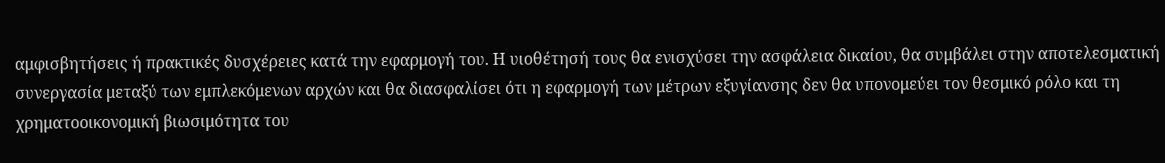αμφισβητήσεις ή πρακτικές δυσχέρειες κατά την εφαρμογή του. Η υιοθέτησή τους θα ενισχύσει την ασφάλεια δικαίου, θα συμβάλει στην αποτελεσματική συνεργασία μεταξύ των εμπλεκόμενων αρχών και θα διασφαλίσει ότι η εφαρμογή των μέτρων εξυγίανσης δεν θα υπονομεύει τον θεσμικό ρόλο και τη χρηματοοικονομική βιωσιμότητα του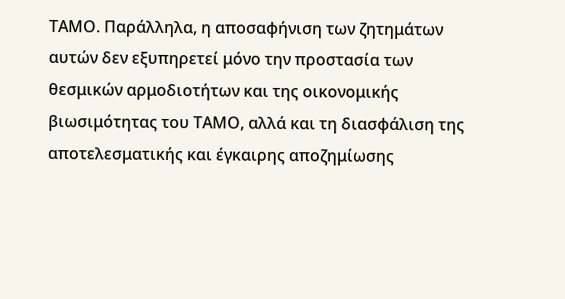ΤΑΜΟ. Παράλληλα, η αποσαφήνιση των ζητημάτων αυτών δεν εξυπηρετεί μόνο την προστασία των θεσμικών αρμοδιοτήτων και της οικονομικής βιωσιμότητας του ΤΑΜΟ, αλλά και τη διασφάλιση της αποτελεσματικής και έγκαιρης αποζημίωσης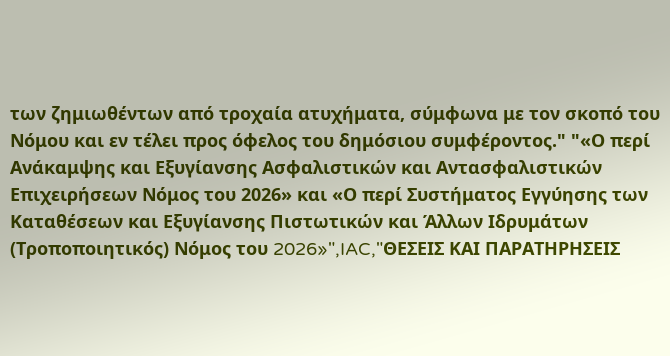των ζημιωθέντων από τροχαία ατυχήματα, σύμφωνα με τον σκοπό του Νόμου και εν τέλει προς όφελος του δημόσιου συμφέροντος." "«Ο περί Ανάκαμψης και Εξυγίανσης Ασφαλιστικών και Αντασφαλιστικών Επιχειρήσεων Νόμος του 2026» και «Ο περί Συστήματος Εγγύησης των Καταθέσεων και Εξυγίανσης Πιστωτικών και Άλλων Ιδρυμάτων (Τροποποιητικός) Νόμος του 2026»",IAC,"ΘΕΣΕΙΣ ΚΑΙ ΠΑΡΑΤΗΡΗΣΕΙΣ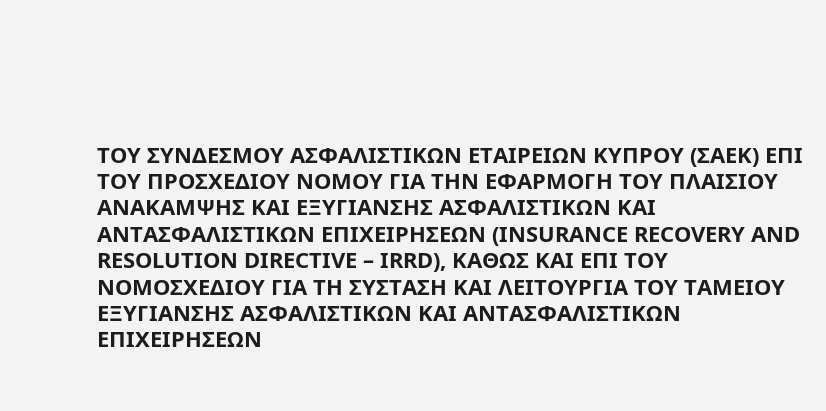ΤΟΥ ΣΥΝΔΕΣΜΟΥ ΑΣΦΑΛΙΣΤΙΚΩΝ ΕΤΑΙΡΕΙΩΝ ΚΥΠΡΟΥ (ΣΑΕΚ) ΕΠΙ ΤΟΥ ΠΡΟΣΧΕΔΙΟΥ ΝΟΜΟΥ ΓΙΑ ΤΗΝ ΕΦΑΡΜΟΓΗ ΤΟΥ ΠΛΑΙΣΙΟΥ ΑΝΑΚΑΜΨΗΣ ΚΑΙ ΕΞΥΓΙΑΝΣΗΣ ΑΣΦΑΛΙΣΤΙΚΩΝ ΚΑΙ ΑΝΤΑΣΦΑΛΙΣΤΙΚΩΝ ΕΠΙΧΕΙΡΗΣΕΩΝ (INSURANCE RECOVERY AND RESOLUTION DIRECTIVE – IRRD), ΚΑΘΩΣ ΚΑΙ ΕΠΙ ΤΟΥ ΝΟΜΟΣΧΕΔΙΟΥ ΓΙΑ ΤΗ ΣΥΣΤΑΣΗ ΚΑΙ ΛΕΙΤΟΥΡΓΙΑ ΤΟΥ ΤΑΜΕΙΟΥ ΕΞΥΓΙΑΝΣΗΣ ΑΣΦΑΛΙΣΤΙΚΩΝ ΚΑΙ ΑΝΤΑΣΦΑΛΙΣΤΙΚΩΝ ΕΠΙΧΕΙΡΗΣΕΩΝ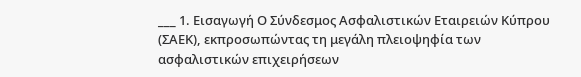___ 1. Εισαγωγή Ο Σύνδεσμος Ασφαλιστικών Εταιρειών Κύπρου (ΣΑΕΚ), εκπροσωπώντας τη μεγάλη πλειοψηφία των ασφαλιστικών επιχειρήσεων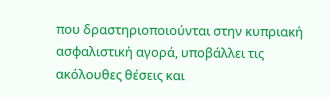που δραστηριοποιούνται στην κυπριακή ασφαλιστική αγορά, υποβάλλει τις ακόλουθες θέσεις και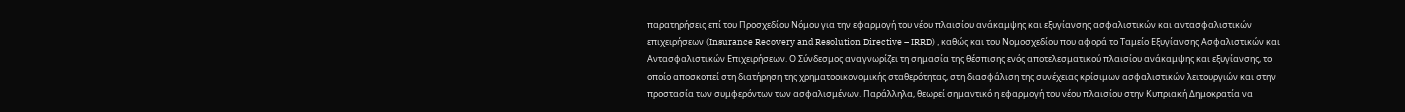παρατηρήσεις επί του Προσχεδίου Νόμου για την εφαρμογή του νέου πλαισίου ανάκαμψης και εξυγίανσης ασφαλιστικών και αντασφαλιστικών επιχειρήσεων (Insurance Recovery and Resolution Directive – IRRD) , καθώς και του Νομοσχεδίου που αφορά το Ταμείο Εξυγίανσης Ασφαλιστικών και Αντασφαλιστικών Επιχειρήσεων. Ο Σύνδεσμος αναγνωρίζει τη σημασία της θέσπισης ενός αποτελεσματικού πλαισίου ανάκαμψης και εξυγίανσης, το οποίο αποσκοπεί στη διατήρηση της χρηματοοικονομικής σταθερότητας, στη διασφάλιση της συνέχειας κρίσιμων ασφαλιστικών λειτουργιών και στην προστασία των συμφερόντων των ασφαλισμένων. Παράλληλα, θεωρεί σημαντικό η εφαρμογή του νέου πλαισίου στην Κυπριακή Δημοκρατία να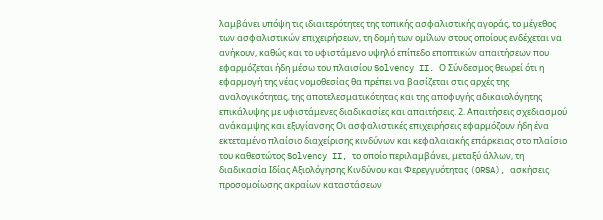λαμβάνει υπόψη τις ιδιαιτερότητες της τοπικής ασφαλιστικής αγοράς, το μέγεθος των ασφαλιστικών επιχειρήσεων, τη δομή των ομίλων στους οποίους ενδέχεται να ανήκουν, καθώς και το υφιστάμενο υψηλό επίπεδο εποπτικών απαιτήσεων που εφαρμόζεται ήδη μέσω του πλαισίου Solvency II. Ο Σύνδεσμος θεωρεί ότι η εφαρμογή της νέας νομοθεσίας θα πρέπει να βασίζεται στις αρχές της αναλογικότητας, της αποτελεσματικότητας και της αποφυγής αδικαιολόγητης επικάλυψης με υφιστάμενες διαδικασίες και απαιτήσεις. 2. Απαιτήσεις σχεδιασμού ανάκαμψης και εξυγίανσης Οι ασφαλιστικές επιχειρήσεις εφαρμόζουν ήδη ένα εκτεταμένο πλαίσιο διαχείρισης κινδύνων και κεφαλαιακής επάρκειας στο πλαίσιο του καθεστώτος Solvency II, το οποίο περιλαμβάνει, μεταξύ άλλων, τη διαδικασία Ιδίας Αξιολόγησης Κινδύνου και Φερεγγυότητας (ORSA), ασκήσεις προσομοίωσης ακραίων καταστάσεων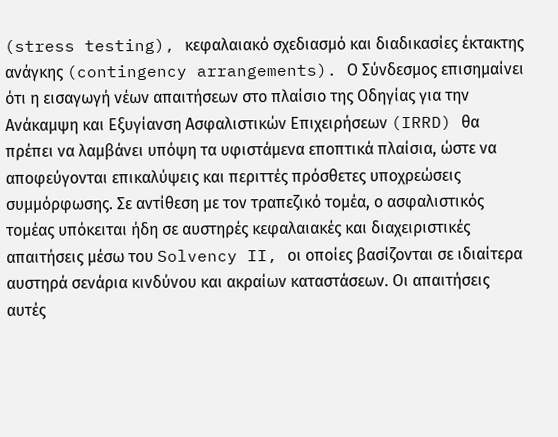(stress testing), κεφαλαιακό σχεδιασμό και διαδικασίες έκτακτης ανάγκης (contingency arrangements). Ο Σύνδεσμος επισημαίνει ότι η εισαγωγή νέων απαιτήσεων στο πλαίσιο της Οδηγίας για την Ανάκαμψη και Εξυγίανση Ασφαλιστικών Επιχειρήσεων (IRRD) θα πρέπει να λαμβάνει υπόψη τα υφιστάμενα εποπτικά πλαίσια, ώστε να αποφεύγονται επικαλύψεις και περιττές πρόσθετες υποχρεώσεις συμμόρφωσης. Σε αντίθεση με τον τραπεζικό τομέα, ο ασφαλιστικός τομέας υπόκειται ήδη σε αυστηρές κεφαλαιακές και διαχειριστικές απαιτήσεις μέσω του Solvency II, οι οποίες βασίζονται σε ιδιαίτερα αυστηρά σενάρια κινδύνου και ακραίων καταστάσεων. Οι απαιτήσεις αυτές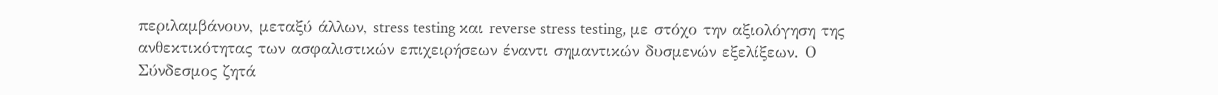περιλαμβάνουν, μεταξύ άλλων, stress testing και reverse stress testing, με στόχο την αξιολόγηση της ανθεκτικότητας των ασφαλιστικών επιχειρήσεων έναντι σημαντικών δυσμενών εξελίξεων. Ο Σύνδεσμος ζητά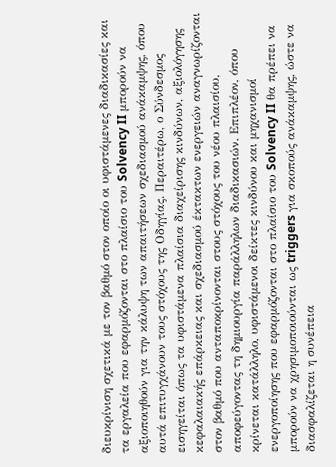διευκρίνιση σχετικά με τον βαθμό στον οποίο οι υφιστάμενες διαδικασίες και τα εργαλεία που εφαρμόζονται στο πλαίσιο του Solvency II μπορούν να αξιοποιηθούν για την κάλυψη των απαιτήσεων σχεδιασμού ανάκαμψης, όπου αυτά επιτυγχάνουν τους στόχους της Οδηγίας. Περαιτέρω, ο Σύνδεσμος εισηγείται όπως τα υφιστάμενα πλαίσια διαχείρισης κινδύνων, αξιολόγησης κεφαλαιακής επάρκειας και σχεδιασμού έκτακτων ενεργειών αναγνωρίζονται στον βαθμό που ανταποκρίνονται στους στόχους του νέου πλαισίου, αποφεύγοντας τη δημιουργία παράλληλων διαδικασιών. Επιπλέον, όπου κρίνεται κατάλληλο, υφιστάμενοι δείκτες κινδύνου και μηχανισμοί ενεργοποίησης που εφαρμόζονται στο πλαίσιο του Solvency II θα πρέπει να μπορούν να χρησιμοποιούνται ως triggers για σκοπούς ανάκαμψης, ώστε να διασφαλίζεται η συνέπεια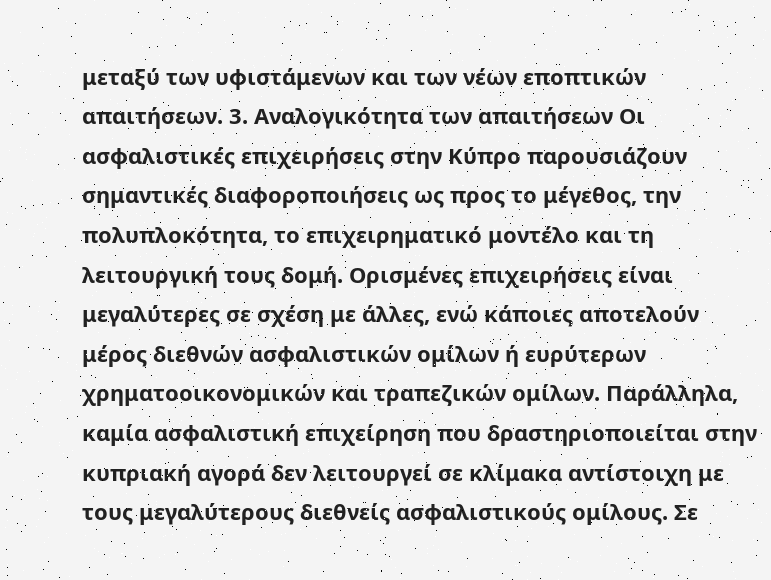μεταξύ των υφιστάμενων και των νέων εποπτικών απαιτήσεων. 3. Αναλογικότητα των απαιτήσεων Οι ασφαλιστικές επιχειρήσεις στην Κύπρο παρουσιάζουν σημαντικές διαφοροποιήσεις ως προς το μέγεθος, την πολυπλοκότητα, το επιχειρηματικό μοντέλο και τη λειτουργική τους δομή. Ορισμένες επιχειρήσεις είναι μεγαλύτερες σε σχέση με άλλες, ενώ κάποιες αποτελούν μέρος διεθνών ασφαλιστικών ομίλων ή ευρύτερων χρηματοοικονομικών και τραπεζικών ομίλων. Παράλληλα, καμία ασφαλιστική επιχείρηση που δραστηριοποιείται στην κυπριακή αγορά δεν λειτουργεί σε κλίμακα αντίστοιχη με τους μεγαλύτερους διεθνείς ασφαλιστικούς ομίλους. Σε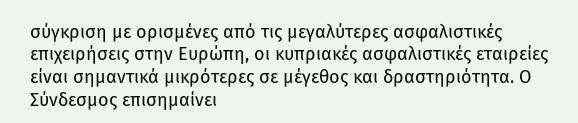σύγκριση με ορισμένες από τις μεγαλύτερες ασφαλιστικές επιχειρήσεις στην Ευρώπη, οι κυπριακές ασφαλιστικές εταιρείες είναι σημαντικά μικρότερες σε μέγεθος και δραστηριότητα. Ο Σύνδεσμος επισημαίνει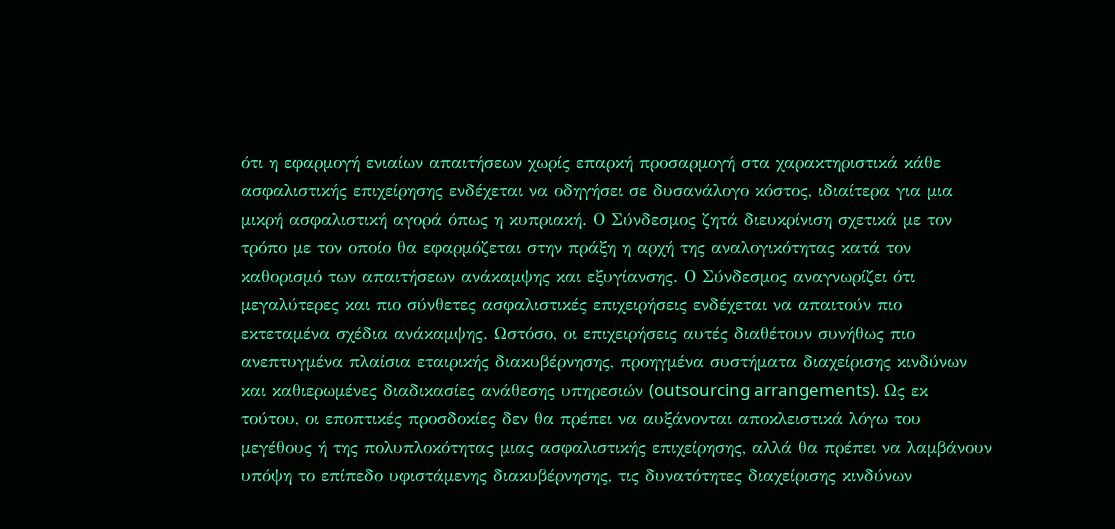ότι η εφαρμογή ενιαίων απαιτήσεων χωρίς επαρκή προσαρμογή στα χαρακτηριστικά κάθε ασφαλιστικής επιχείρησης ενδέχεται να οδηγήσει σε δυσανάλογο κόστος, ιδιαίτερα για μια μικρή ασφαλιστική αγορά όπως η κυπριακή. Ο Σύνδεσμος ζητά διευκρίνιση σχετικά με τον τρόπο με τον οποίο θα εφαρμόζεται στην πράξη η αρχή της αναλογικότητας κατά τον καθορισμό των απαιτήσεων ανάκαμψης και εξυγίανσης. Ο Σύνδεσμος αναγνωρίζει ότι μεγαλύτερες και πιο σύνθετες ασφαλιστικές επιχειρήσεις ενδέχεται να απαιτούν πιο εκτεταμένα σχέδια ανάκαμψης. Ωστόσο, οι επιχειρήσεις αυτές διαθέτουν συνήθως πιο ανεπτυγμένα πλαίσια εταιρικής διακυβέρνησης, προηγμένα συστήματα διαχείρισης κινδύνων και καθιερωμένες διαδικασίες ανάθεσης υπηρεσιών (outsourcing arrangements). Ως εκ τούτου, οι εποπτικές προσδοκίες δεν θα πρέπει να αυξάνονται αποκλειστικά λόγω του μεγέθους ή της πολυπλοκότητας μιας ασφαλιστικής επιχείρησης, αλλά θα πρέπει να λαμβάνουν υπόψη το επίπεδο υφιστάμενης διακυβέρνησης, τις δυνατότητες διαχείρισης κινδύνων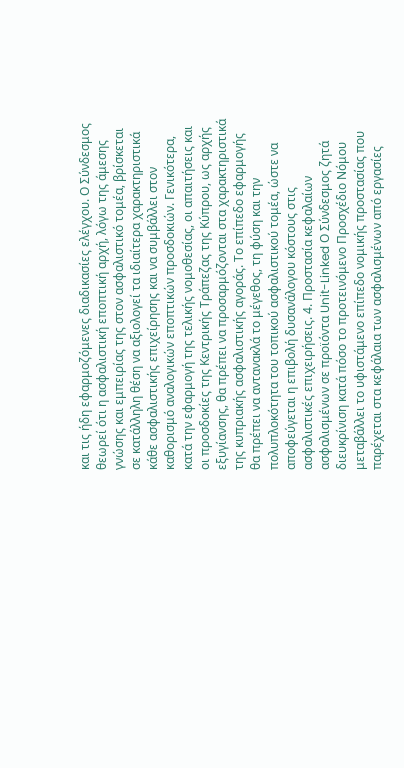και τις ήδη εφαρμοζόμενες διαδικασίες ελέγχου. Ο Σύνδεσμος θεωρεί ότι η ασφαλιστική εποπτική αρχή, λόγω της άμεσης γνώσης και εμπειρίας της στον ασφαλιστικό τομέα, βρίσκεται σε κατάλληλη θέση να αξιολογεί τα ιδιαίτερα χαρακτηριστικά κάθε ασφαλιστικής επιχείρησης και να συμβάλλει στον καθορισμό αναλογικών εποπτικών προσδοκιών. Γενικότερα, κατά την εφαρμογή της τελικής νομοθεσίας, οι απαιτήσεις και οι προσδοκίες της Κεντρικής Τράπεζας της Κύπρου, ως αρχής εξυγίανσης, θα πρέπει να προσαρμόζονται στα χαρακτηριστικά της κυπριακής ασφαλιστικής αγοράς. Το επίπεδο εφαρμογής θα πρέπει να αντανακλά το μέγεθος, τη φύση και την πολυπλοκότητα του τοπικού ασφαλιστικού τομέα, ώστε να αποφεύγεται η επιβολή δυσανάλογου κόστους στις ασφαλιστικές επιχειρήσεις. 4. Προστασία κεφαλαίων ασφαλισμένων σε προϊόντα Unit-Linked Ο Σύνδεσμος ζητά διευκρίνιση κατά πόσο το προτεινόμενο Προσχέδιο Νόμου μεταβάλλει το υφιστάμενο επίπεδο νομικής προστασίας που παρέχεται στα κεφάλαια των ασφαλισμένων από εργασίες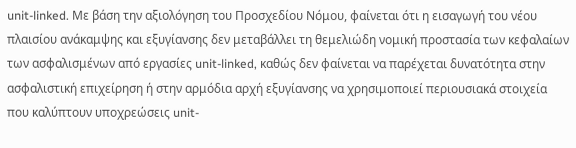unit-linked. Με βάση την αξιολόγηση του Προσχεδίου Νόμου, φαίνεται ότι η εισαγωγή του νέου πλαισίου ανάκαμψης και εξυγίανσης δεν μεταβάλλει τη θεμελιώδη νομική προστασία των κεφαλαίων των ασφαλισμένων από εργασίες unit-linked, καθώς δεν φαίνεται να παρέχεται δυνατότητα στην ασφαλιστική επιχείρηση ή στην αρμόδια αρχή εξυγίανσης να χρησιμοποιεί περιουσιακά στοιχεία που καλύπτουν υποχρεώσεις unit-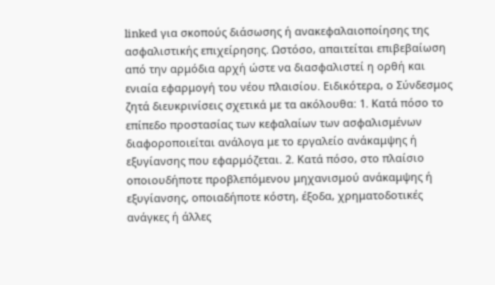linked για σκοπούς διάσωσης ή ανακεφαλαιοποίησης της ασφαλιστικής επιχείρησης. Ωστόσο, απαιτείται επιβεβαίωση από την αρμόδια αρχή ώστε να διασφαλιστεί η ορθή και ενιαία εφαρμογή του νέου πλαισίου. Ειδικότερα, ο Σύνδεσμος ζητά διευκρινίσεις σχετικά με τα ακόλουθα: 1. Κατά πόσο το επίπεδο προστασίας των κεφαλαίων των ασφαλισμένων διαφοροποιείται ανάλογα με το εργαλείο ανάκαμψης ή εξυγίανσης που εφαρμόζεται. 2. Κατά πόσο, στο πλαίσιο οποιουδήποτε προβλεπόμενου μηχανισμού ανάκαμψης ή εξυγίανσης, οποιαδήποτε κόστη, έξοδα, χρηματοδοτικές ανάγκες ή άλλες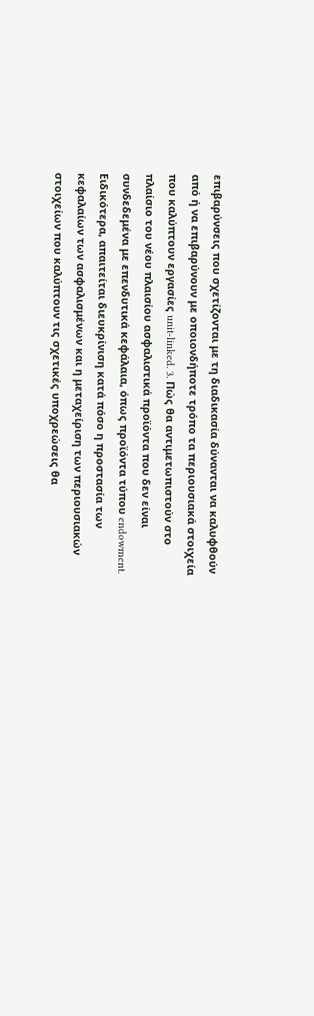επιβαρύνσεις που σχετίζονται με τη διαδικασία δύνανται να καλυφθούν από ή να επιβαρύνουν με οποιονδήποτε τρόπο τα περιουσιακά στοιχεία που καλύπτουν εργασίες unit-linked. 3. Πώς θα αντιμετωπιστούν στο πλαίσιο του νέου πλαισίου ασφαλιστικά προϊόντα που δεν είναι συνδεδεμένα με επενδυτικά κεφάλαια, όπως προϊόντα τύπου endowment. Ειδικότερα, απαιτείται διευκρίνιση κατά πόσο η προστασία των κεφαλαίων των ασφαλισμένων και η μεταχείριση των περιουσιακών στοιχείων που καλύπτουν τις σχετικές υποχρεώσεις θα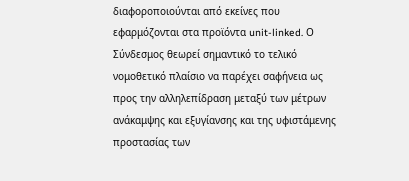διαφοροποιούνται από εκείνες που εφαρμόζονται στα προϊόντα unit-linked. Ο Σύνδεσμος θεωρεί σημαντικό το τελικό νομοθετικό πλαίσιο να παρέχει σαφήνεια ως προς την αλληλεπίδραση μεταξύ των μέτρων ανάκαμψης και εξυγίανσης και της υφιστάμενης προστασίας των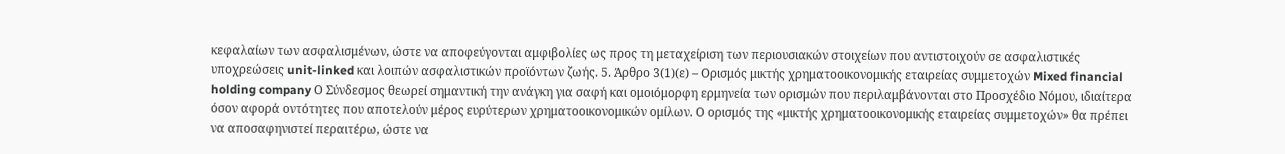κεφαλαίων των ασφαλισμένων, ώστε να αποφεύγονται αμφιβολίες ως προς τη μεταχείριση των περιουσιακών στοιχείων που αντιστοιχούν σε ασφαλιστικές υποχρεώσεις unit-linked και λοιπών ασφαλιστικών προϊόντων ζωής. 5. Άρθρο 3(1)(ε) – Ορισμός μικτής χρηματοοικονομικής εταιρείας συμμετοχών Mixed financial holding company Ο Σύνδεσμος θεωρεί σημαντική την ανάγκη για σαφή και ομοιόμορφη ερμηνεία των ορισμών που περιλαμβάνονται στο Προσχέδιο Νόμου, ιδιαίτερα όσον αφορά οντότητες που αποτελούν μέρος ευρύτερων χρηματοοικονομικών ομίλων. Ο ορισμός της «μικτής χρηματοοικονομικής εταιρείας συμμετοχών» θα πρέπει να αποσαφηνιστεί περαιτέρω, ώστε να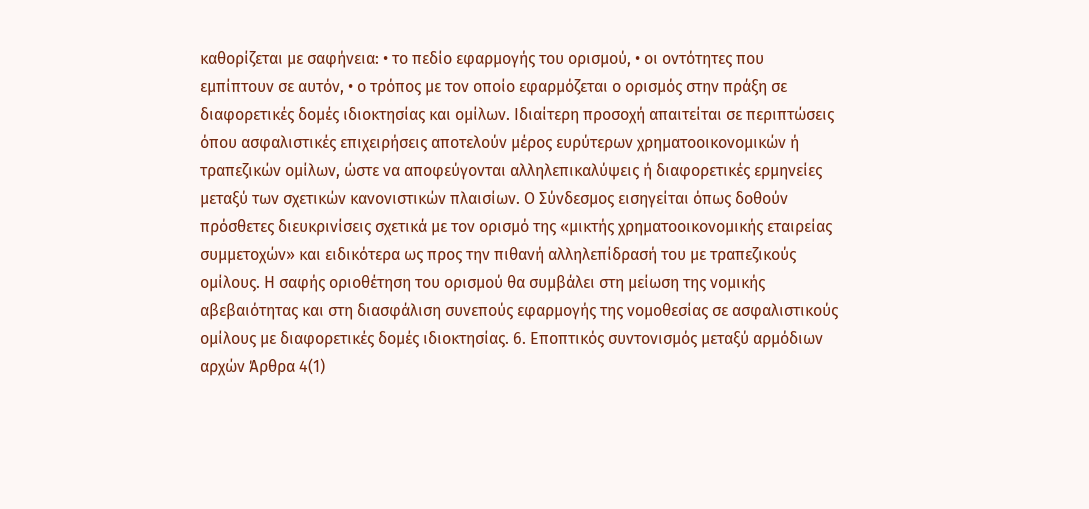καθορίζεται με σαφήνεια: • το πεδίο εφαρμογής του ορισμού, • οι οντότητες που εμπίπτουν σε αυτόν, • ο τρόπος με τον οποίο εφαρμόζεται ο ορισμός στην πράξη σε διαφορετικές δομές ιδιοκτησίας και ομίλων. Ιδιαίτερη προσοχή απαιτείται σε περιπτώσεις όπου ασφαλιστικές επιχειρήσεις αποτελούν μέρος ευρύτερων χρηματοοικονομικών ή τραπεζικών ομίλων, ώστε να αποφεύγονται αλληλεπικαλύψεις ή διαφορετικές ερμηνείες μεταξύ των σχετικών κανονιστικών πλαισίων. Ο Σύνδεσμος εισηγείται όπως δοθούν πρόσθετες διευκρινίσεις σχετικά με τον ορισμό της «μικτής χρηματοοικονομικής εταιρείας συμμετοχών» και ειδικότερα ως προς την πιθανή αλληλεπίδρασή του με τραπεζικούς ομίλους. Η σαφής οριοθέτηση του ορισμού θα συμβάλει στη μείωση της νομικής αβεβαιότητας και στη διασφάλιση συνεπούς εφαρμογής της νομοθεσίας σε ασφαλιστικούς ομίλους με διαφορετικές δομές ιδιοκτησίας. 6. Εποπτικός συντονισμός μεταξύ αρμόδιων αρχών Άρθρα 4(1)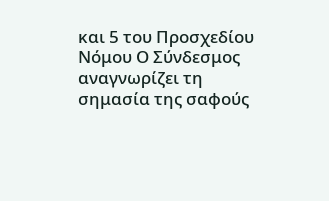και 5 του Προσχεδίου Νόμου Ο Σύνδεσμος αναγνωρίζει τη σημασία της σαφούς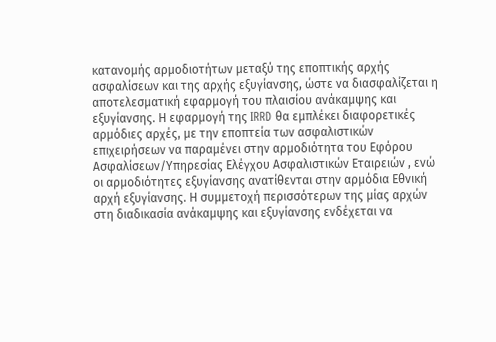κατανομής αρμοδιοτήτων μεταξύ της εποπτικής αρχής ασφαλίσεων και της αρχής εξυγίανσης, ώστε να διασφαλίζεται η αποτελεσματική εφαρμογή του πλαισίου ανάκαμψης και εξυγίανσης. Η εφαρμογή της IRRD θα εμπλέκει διαφορετικές αρμόδιες αρχές, με την εποπτεία των ασφαλιστικών επιχειρήσεων να παραμένει στην αρμοδιότητα του Εφόρου Ασφαλίσεων/Υπηρεσίας Ελέγχου Ασφαλιστικών Εταιρειών , ενώ οι αρμοδιότητες εξυγίανσης ανατίθενται στην αρμόδια Εθνική αρχή εξυγίανσης. Η συμμετοχή περισσότερων της μίας αρχών στη διαδικασία ανάκαμψης και εξυγίανσης ενδέχεται να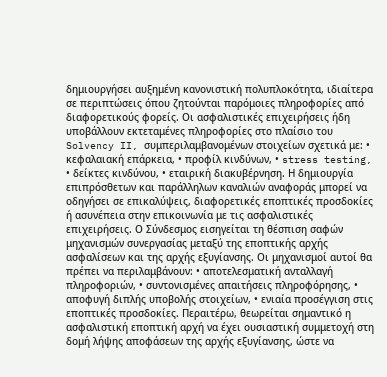δημιουργήσει αυξημένη κανονιστική πολυπλοκότητα, ιδιαίτερα σε περιπτώσεις όπου ζητούνται παρόμοιες πληροφορίες από διαφορετικούς φορείς. Οι ασφαλιστικές επιχειρήσεις ήδη υποβάλλουν εκτεταμένες πληροφορίες στο πλαίσιο του Solvency II, συμπεριλαμβανομένων στοιχείων σχετικά με: • κεφαλαιακή επάρκεια, • προφίλ κινδύνων, • stress testing, • δείκτες κινδύνου, • εταιρική διακυβέρνηση. Η δημιουργία επιπρόσθετων και παράλληλων καναλιών αναφοράς μπορεί να οδηγήσει σε επικαλύψεις, διαφορετικές εποπτικές προσδοκίες ή ασυνέπεια στην επικοινωνία με τις ασφαλιστικές επιχειρήσεις. Ο Σύνδεσμος εισηγείται τη θέσπιση σαφών μηχανισμών συνεργασίας μεταξύ της εποπτικής αρχής ασφαλίσεων και της αρχής εξυγίανσης. Οι μηχανισμοί αυτοί θα πρέπει να περιλαμβάνουν: • αποτελεσματική ανταλλαγή πληροφοριών, • συντονισμένες απαιτήσεις πληροφόρησης, • αποφυγή διπλής υποβολής στοιχείων, • ενιαία προσέγγιση στις εποπτικές προσδοκίες. Περαιτέρω, θεωρείται σημαντικό η ασφαλιστική εποπτική αρχή να έχει ουσιαστική συμμετοχή στη δομή λήψης αποφάσεων της αρχής εξυγίανσης, ώστε να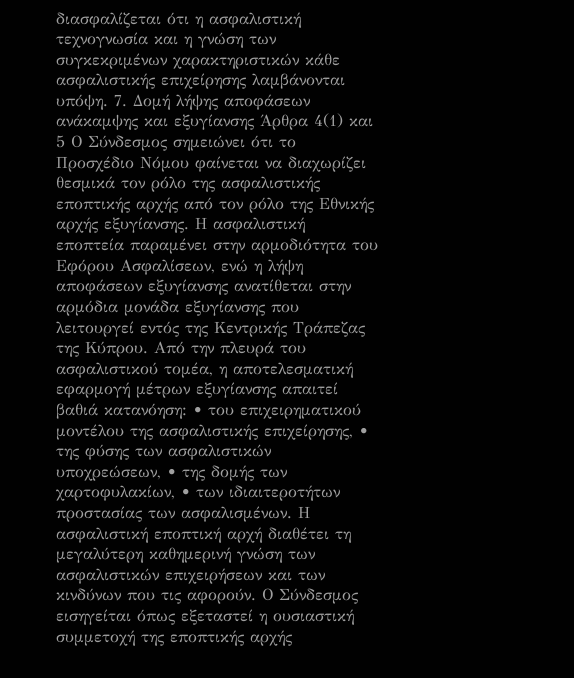διασφαλίζεται ότι η ασφαλιστική τεχνογνωσία και η γνώση των συγκεκριμένων χαρακτηριστικών κάθε ασφαλιστικής επιχείρησης λαμβάνονται υπόψη. 7. Δομή λήψης αποφάσεων ανάκαμψης και εξυγίανσης Άρθρα 4(1) και 5 Ο Σύνδεσμος σημειώνει ότι το Προσχέδιο Νόμου φαίνεται να διαχωρίζει θεσμικά τον ρόλο της ασφαλιστικής εποπτικής αρχής από τον ρόλο της Εθνικής αρχής εξυγίανσης. Η ασφαλιστική εποπτεία παραμένει στην αρμοδιότητα του Εφόρου Ασφαλίσεων, ενώ η λήψη αποφάσεων εξυγίανσης ανατίθεται στην αρμόδια μονάδα εξυγίανσης που λειτουργεί εντός της Κεντρικής Τράπεζας της Κύπρου. Από την πλευρά του ασφαλιστικού τομέα, η αποτελεσματική εφαρμογή μέτρων εξυγίανσης απαιτεί βαθιά κατανόηση: • του επιχειρηματικού μοντέλου της ασφαλιστικής επιχείρησης, • της φύσης των ασφαλιστικών υποχρεώσεων, • της δομής των χαρτοφυλακίων, • των ιδιαιτεροτήτων προστασίας των ασφαλισμένων. Η ασφαλιστική εποπτική αρχή διαθέτει τη μεγαλύτερη καθημερινή γνώση των ασφαλιστικών επιχειρήσεων και των κινδύνων που τις αφορούν. Ο Σύνδεσμος εισηγείται όπως εξεταστεί η ουσιαστική συμμετοχή της εποπτικής αρχής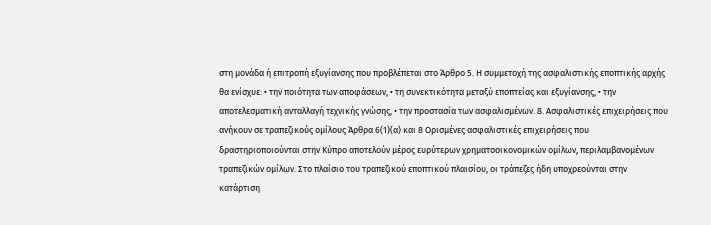στη μονάδα ή επιτροπή εξυγίανσης που προβλέπεται στο Άρθρο 5. Η συμμετοχή της ασφαλιστικής εποπτικής αρχής θα ενίσχυε: • την ποιότητα των αποφάσεων, • τη συνεκτικότητα μεταξύ εποπτείας και εξυγίανσης, • την αποτελεσματική ανταλλαγή τεχνικής γνώσης, • την προστασία των ασφαλισμένων. 8. Ασφαλιστικές επιχειρήσεις που ανήκουν σε τραπεζικούς ομίλους Άρθρα 6(1)(α) και 8 Ορισμένες ασφαλιστικές επιχειρήσεις που δραστηριοποιούνται στην Κύπρο αποτελούν μέρος ευρύτερων χρηματοοικονομικών ομίλων, περιλαμβανομένων τραπεζικών ομίλων. Στο πλαίσιο του τραπεζικού εποπτικού πλαισίου, οι τράπεζες ήδη υποχρεούνται στην κατάρτιση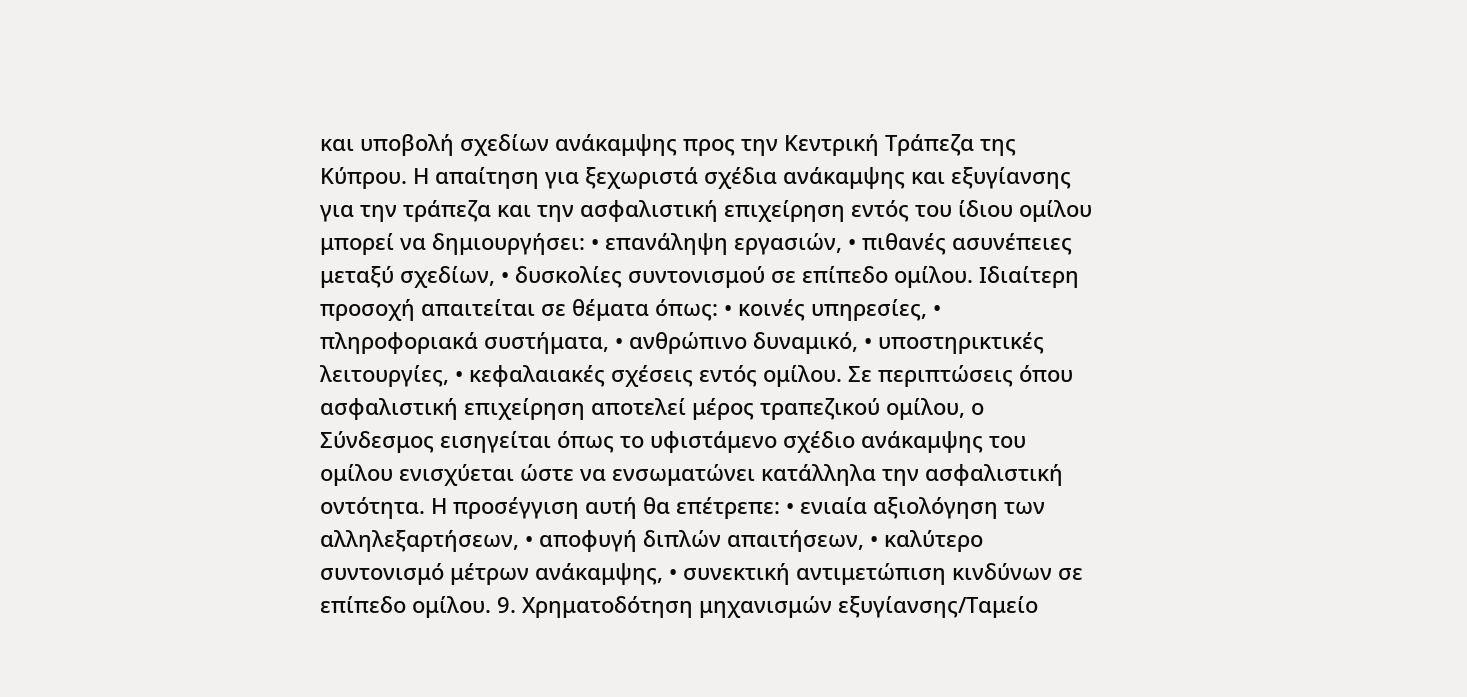και υποβολή σχεδίων ανάκαμψης προς την Κεντρική Τράπεζα της Κύπρου. Η απαίτηση για ξεχωριστά σχέδια ανάκαμψης και εξυγίανσης για την τράπεζα και την ασφαλιστική επιχείρηση εντός του ίδιου ομίλου μπορεί να δημιουργήσει: • επανάληψη εργασιών, • πιθανές ασυνέπειες μεταξύ σχεδίων, • δυσκολίες συντονισμού σε επίπεδο ομίλου. Ιδιαίτερη προσοχή απαιτείται σε θέματα όπως: • κοινές υπηρεσίες, • πληροφοριακά συστήματα, • ανθρώπινο δυναμικό, • υποστηρικτικές λειτουργίες, • κεφαλαιακές σχέσεις εντός ομίλου. Σε περιπτώσεις όπου ασφαλιστική επιχείρηση αποτελεί μέρος τραπεζικού ομίλου, ο Σύνδεσμος εισηγείται όπως το υφιστάμενο σχέδιο ανάκαμψης του ομίλου ενισχύεται ώστε να ενσωματώνει κατάλληλα την ασφαλιστική οντότητα. Η προσέγγιση αυτή θα επέτρεπε: • ενιαία αξιολόγηση των αλληλεξαρτήσεων, • αποφυγή διπλών απαιτήσεων, • καλύτερο συντονισμό μέτρων ανάκαμψης, • συνεκτική αντιμετώπιση κινδύνων σε επίπεδο ομίλου. 9. Χρηματοδότηση μηχανισμών εξυγίανσης/Ταμείο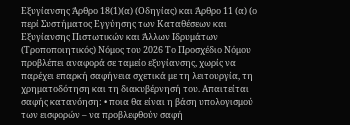Εξυγίανσης Άρθρο 18(1)(α) (Οδηγίας) και Άρθρο 11 (α) (ο περί Συστήματος Εγγύησης των Καταθέσεων και Εξυγίανσης Πιστωτικών και Άλλων Ιδρυμάτων (Τροποποιητικός) Νόμος του 2026 Το Προσχέδιο Νόμου προβλέπει αναφορά σε ταμείο εξυγίανσης, χωρίς να παρέχει επαρκή σαφήνεια σχετικά με τη λειτουργία, τη χρηματοδότηση και τη διακυβέρνησή του. Απαιτείται σαφής κατανόηση: • ποια θα είναι η βάση υπολογισμού των εισφορών – να προβλεφθούν σαφή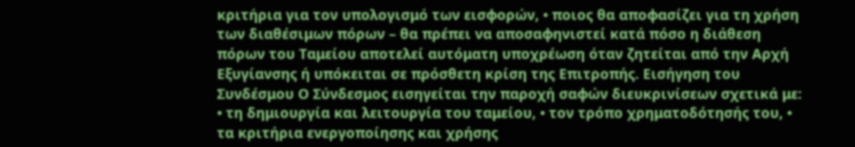κριτήρια για τον υπολογισμό των εισφορών, • ποιος θα αποφασίζει για τη χρήση των διαθέσιμων πόρων – θα πρέπει να αποσαφηνιστεί κατά πόσο η διάθεση πόρων του Ταμείου αποτελεί αυτόματη υποχρέωση όταν ζητείται από την Αρχή Εξυγίανσης ή υπόκειται σε πρόσθετη κρίση της Επιτροπής. Εισήγηση του Συνδέσμου Ο Σύνδεσμος εισηγείται την παροχή σαφών διευκρινίσεων σχετικά με: • τη δημιουργία και λειτουργία του ταμείου, • τον τρόπο χρηματοδότησής του, • τα κριτήρια ενεργοποίησης και χρήσης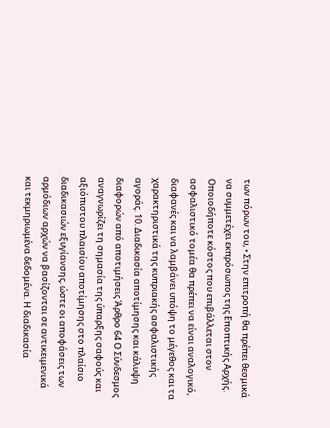των πόρων του, • Στην επιτροπή θα πρέπει θεσμικά να συμμετέχει εκπρόσωπος της Εποπτικής Αρχής. Οποιοδήποτε κόστος που επιβάλλεται στον ασφαλιστικό τομέα θα πρέπει να είναι αναλογικό, διαφανές και να λαμβάνει υπόψη το μέγεθος και τα χαρακτηριστικά της κυπριακής ασφαλιστικής αγοράς. 10. Διαδικασία αποτίμησης και κάλυψη διαφορών από αποτιμήσεις Άρθρο 64 Ο Σύνδεσμος αναγνωρίζει τη σημασία της ύπαρξης σαφούς και αξιόπιστου πλαισίου αποτίμησης στο πλαίσιο διαδικασιών εξυγίανσης, ώστε οι αποφάσεις των αρμόδιων αρχών να βασίζονται σε αντικειμενικά και τεκμηριωμένα δεδομένα. Η διαδικασία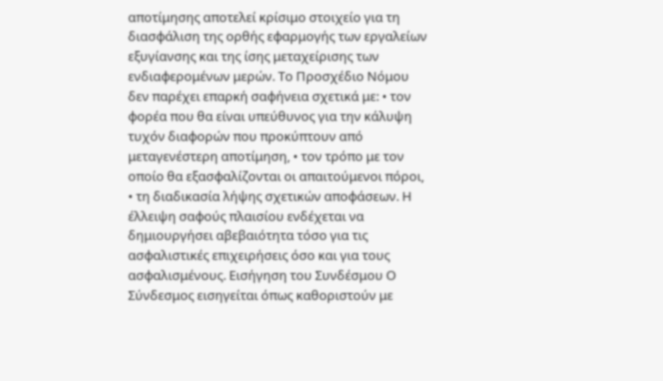αποτίμησης αποτελεί κρίσιμο στοιχείο για τη διασφάλιση της ορθής εφαρμογής των εργαλείων εξυγίανσης και της ίσης μεταχείρισης των ενδιαφερομένων μερών. Το Προσχέδιο Νόμου δεν παρέχει επαρκή σαφήνεια σχετικά με: • τον φορέα που θα είναι υπεύθυνος για την κάλυψη τυχόν διαφορών που προκύπτουν από μεταγενέστερη αποτίμηση, • τον τρόπο με τον οποίο θα εξασφαλίζονται οι απαιτούμενοι πόροι, • τη διαδικασία λήψης σχετικών αποφάσεων. Η έλλειψη σαφούς πλαισίου ενδέχεται να δημιουργήσει αβεβαιότητα τόσο για τις ασφαλιστικές επιχειρήσεις όσο και για τους ασφαλισμένους. Εισήγηση του Συνδέσμου Ο Σύνδεσμος εισηγείται όπως καθοριστούν με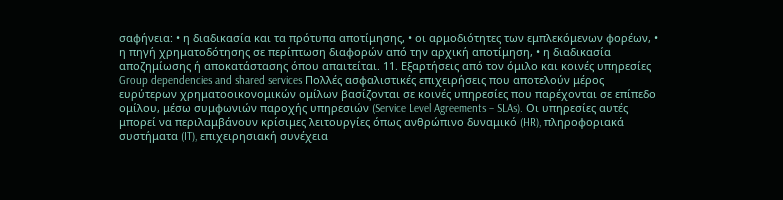σαφήνεια: • η διαδικασία και τα πρότυπα αποτίμησης, • οι αρμοδιότητες των εμπλεκόμενων φορέων, • η πηγή χρηματοδότησης σε περίπτωση διαφορών από την αρχική αποτίμηση, • η διαδικασία αποζημίωσης ή αποκατάστασης όπου απαιτείται. 11. Εξαρτήσεις από τον όμιλο και κοινές υπηρεσίες Group dependencies and shared services Πολλές ασφαλιστικές επιχειρήσεις που αποτελούν μέρος ευρύτερων χρηματοοικονομικών ομίλων βασίζονται σε κοινές υπηρεσίες που παρέχονται σε επίπεδο ομίλου, μέσω συμφωνιών παροχής υπηρεσιών (Service Level Agreements – SLAs). Οι υπηρεσίες αυτές μπορεί να περιλαμβάνουν κρίσιμες λειτουργίες όπως ανθρώπινο δυναμικό (HR), πληροφοριακά συστήματα (IT), επιχειρησιακή συνέχεια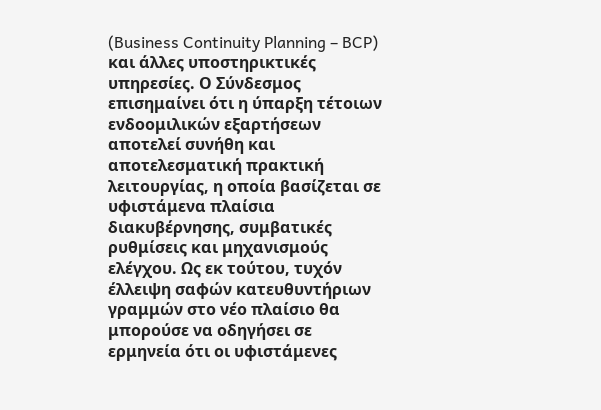(Business Continuity Planning – BCP) και άλλες υποστηρικτικές υπηρεσίες. Ο Σύνδεσμος επισημαίνει ότι η ύπαρξη τέτοιων ενδοομιλικών εξαρτήσεων αποτελεί συνήθη και αποτελεσματική πρακτική λειτουργίας, η οποία βασίζεται σε υφιστάμενα πλαίσια διακυβέρνησης, συμβατικές ρυθμίσεις και μηχανισμούς ελέγχου. Ως εκ τούτου, τυχόν έλλειψη σαφών κατευθυντήριων γραμμών στο νέο πλαίσιο θα μπορούσε να οδηγήσει σε ερμηνεία ότι οι υφιστάμενες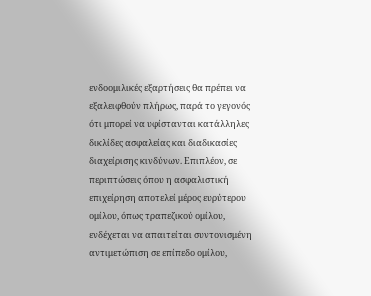ενδοομιλικές εξαρτήσεις θα πρέπει να εξαλειφθούν πλήρως, παρά το γεγονός ότι μπορεί να υφίστανται κατάλληλες δικλίδες ασφαλείας και διαδικασίες διαχείρισης κινδύνων. Επιπλέον, σε περιπτώσεις όπου η ασφαλιστική επιχείρηση αποτελεί μέρος ευρύτερου ομίλου, όπως τραπεζικού ομίλου, ενδέχεται να απαιτείται συντονισμένη αντιμετώπιση σε επίπεδο ομίλου,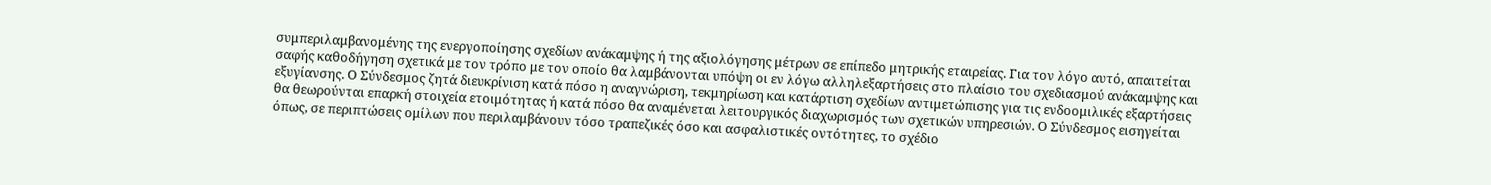συμπεριλαμβανομένης της ενεργοποίησης σχεδίων ανάκαμψης ή της αξιολόγησης μέτρων σε επίπεδο μητρικής εταιρείας. Για τον λόγο αυτό, απαιτείται σαφής καθοδήγηση σχετικά με τον τρόπο με τον οποίο θα λαμβάνονται υπόψη οι εν λόγω αλληλεξαρτήσεις στο πλαίσιο του σχεδιασμού ανάκαμψης και εξυγίανσης. Ο Σύνδεσμος ζητά διευκρίνιση κατά πόσο η αναγνώριση, τεκμηρίωση και κατάρτιση σχεδίων αντιμετώπισης για τις ενδοομιλικές εξαρτήσεις θα θεωρούνται επαρκή στοιχεία ετοιμότητας ή κατά πόσο θα αναμένεται λειτουργικός διαχωρισμός των σχετικών υπηρεσιών. Ο Σύνδεσμος εισηγείται όπως, σε περιπτώσεις ομίλων που περιλαμβάνουν τόσο τραπεζικές όσο και ασφαλιστικές οντότητες, το σχέδιο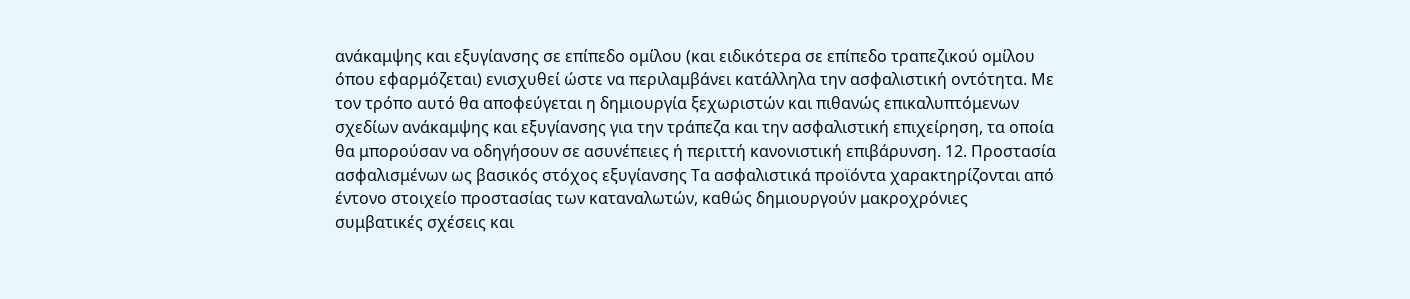ανάκαμψης και εξυγίανσης σε επίπεδο ομίλου (και ειδικότερα σε επίπεδο τραπεζικού ομίλου όπου εφαρμόζεται) ενισχυθεί ώστε να περιλαμβάνει κατάλληλα την ασφαλιστική οντότητα. Με τον τρόπο αυτό θα αποφεύγεται η δημιουργία ξεχωριστών και πιθανώς επικαλυπτόμενων σχεδίων ανάκαμψης και εξυγίανσης για την τράπεζα και την ασφαλιστική επιχείρηση, τα οποία θα μπορούσαν να οδηγήσουν σε ασυνέπειες ή περιττή κανονιστική επιβάρυνση. 12. Προστασία ασφαλισμένων ως βασικός στόχος εξυγίανσης Τα ασφαλιστικά προϊόντα χαρακτηρίζονται από έντονο στοιχείο προστασίας των καταναλωτών, καθώς δημιουργούν μακροχρόνιες συμβατικές σχέσεις και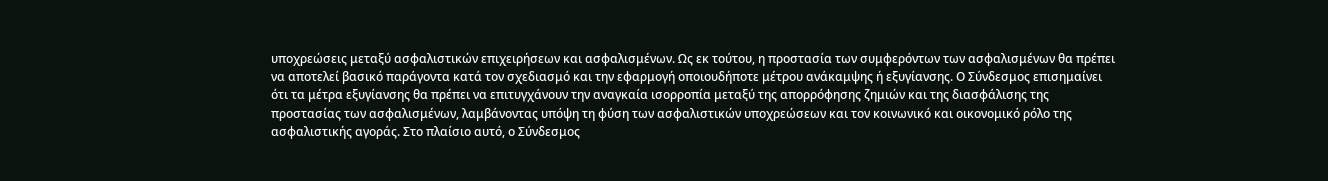υποχρεώσεις μεταξύ ασφαλιστικών επιχειρήσεων και ασφαλισμένων. Ως εκ τούτου, η προστασία των συμφερόντων των ασφαλισμένων θα πρέπει να αποτελεί βασικό παράγοντα κατά τον σχεδιασμό και την εφαρμογή οποιουδήποτε μέτρου ανάκαμψης ή εξυγίανσης. Ο Σύνδεσμος επισημαίνει ότι τα μέτρα εξυγίανσης θα πρέπει να επιτυγχάνουν την αναγκαία ισορροπία μεταξύ της απορρόφησης ζημιών και της διασφάλισης της προστασίας των ασφαλισμένων, λαμβάνοντας υπόψη τη φύση των ασφαλιστικών υποχρεώσεων και τον κοινωνικό και οικονομικό ρόλο της ασφαλιστικής αγοράς. Στο πλαίσιο αυτό, ο Σύνδεσμος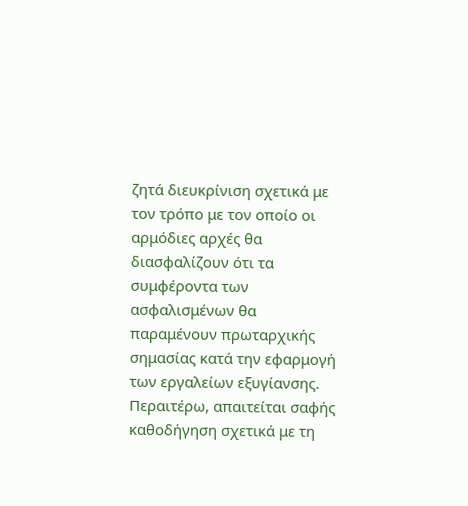ζητά διευκρίνιση σχετικά με τον τρόπο με τον οποίο οι αρμόδιες αρχές θα διασφαλίζουν ότι τα συμφέροντα των ασφαλισμένων θα παραμένουν πρωταρχικής σημασίας κατά την εφαρμογή των εργαλείων εξυγίανσης. Περαιτέρω, απαιτείται σαφής καθοδήγηση σχετικά με τη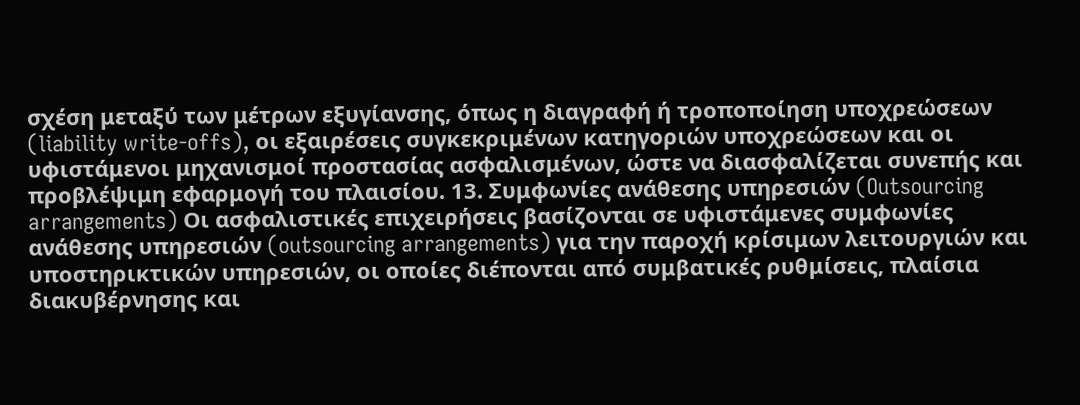σχέση μεταξύ των μέτρων εξυγίανσης, όπως η διαγραφή ή τροποποίηση υποχρεώσεων (liability write-offs), οι εξαιρέσεις συγκεκριμένων κατηγοριών υποχρεώσεων και οι υφιστάμενοι μηχανισμοί προστασίας ασφαλισμένων, ώστε να διασφαλίζεται συνεπής και προβλέψιμη εφαρμογή του πλαισίου. 13. Συμφωνίες ανάθεσης υπηρεσιών (Outsourcing arrangements) Οι ασφαλιστικές επιχειρήσεις βασίζονται σε υφιστάμενες συμφωνίες ανάθεσης υπηρεσιών (outsourcing arrangements) για την παροχή κρίσιμων λειτουργιών και υποστηρικτικών υπηρεσιών, οι οποίες διέπονται από συμβατικές ρυθμίσεις, πλαίσια διακυβέρνησης και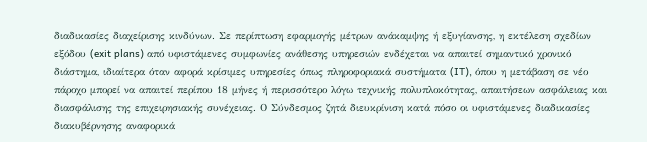διαδικασίες διαχείρισης κινδύνων. Σε περίπτωση εφαρμογής μέτρων ανάκαμψης ή εξυγίανσης, η εκτέλεση σχεδίων εξόδου (exit plans) από υφιστάμενες συμφωνίες ανάθεσης υπηρεσιών ενδέχεται να απαιτεί σημαντικό χρονικό διάστημα, ιδιαίτερα όταν αφορά κρίσιμες υπηρεσίες όπως πληροφοριακά συστήματα (IT), όπου η μετάβαση σε νέο πάροχο μπορεί να απαιτεί περίπου 18 μήνες ή περισσότερο λόγω τεχνικής πολυπλοκότητας, απαιτήσεων ασφάλειας και διασφάλισης της επιχειρησιακής συνέχειας. Ο Σύνδεσμος ζητά διευκρίνιση κατά πόσο οι υφιστάμενες διαδικασίες διακυβέρνησης αναφορικά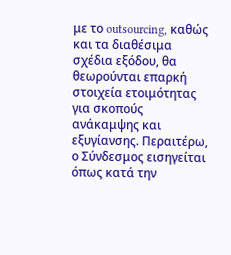με το outsourcing, καθώς και τα διαθέσιμα σχέδια εξόδου, θα θεωρούνται επαρκή στοιχεία ετοιμότητας για σκοπούς ανάκαμψης και εξυγίανσης. Περαιτέρω, ο Σύνδεσμος εισηγείται όπως κατά την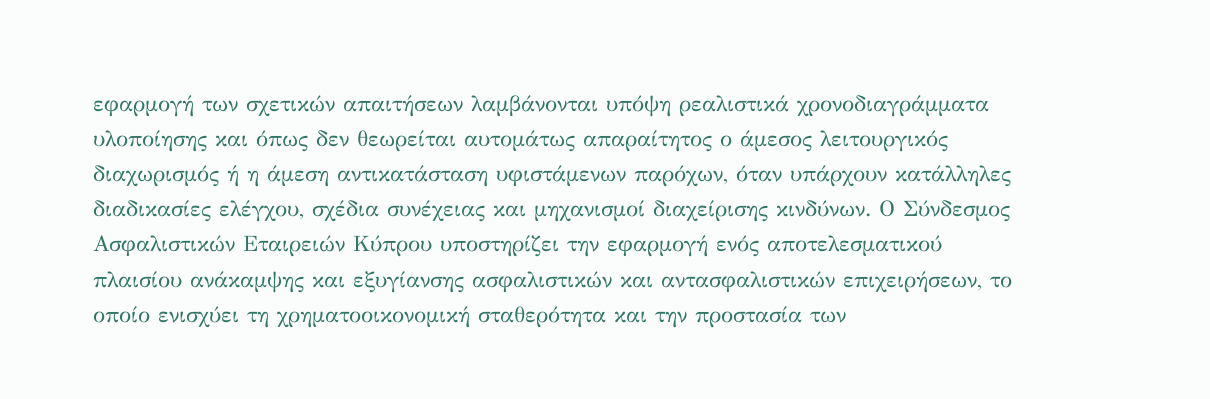εφαρμογή των σχετικών απαιτήσεων λαμβάνονται υπόψη ρεαλιστικά χρονοδιαγράμματα υλοποίησης και όπως δεν θεωρείται αυτομάτως απαραίτητος ο άμεσος λειτουργικός διαχωρισμός ή η άμεση αντικατάσταση υφιστάμενων παρόχων, όταν υπάρχουν κατάλληλες διαδικασίες ελέγχου, σχέδια συνέχειας και μηχανισμοί διαχείρισης κινδύνων. Ο Σύνδεσμος Ασφαλιστικών Εταιρειών Κύπρου υποστηρίζει την εφαρμογή ενός αποτελεσματικού πλαισίου ανάκαμψης και εξυγίανσης ασφαλιστικών και αντασφαλιστικών επιχειρήσεων, το οποίο ενισχύει τη χρηματοοικονομική σταθερότητα και την προστασία των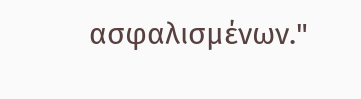ασφαλισμένων."